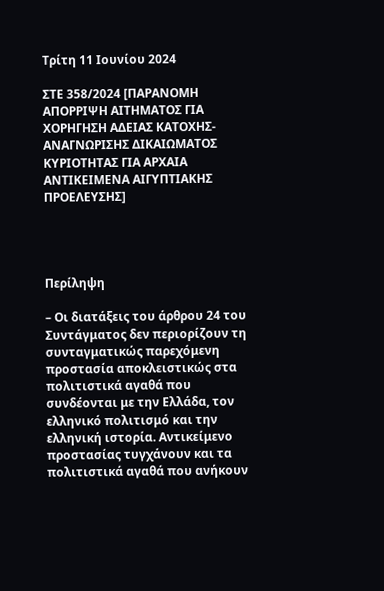Τρίτη 11 Ιουνίου 2024

ΣΤΕ 358/2024 [ΠΑΡΑΝΟΜΗ ΑΠΟΡΡΙΨΗ ΑΙΤΗΜΑΤΟΣ ΓΙΑ ΧΟΡΗΓΗΣΗ ΑΔΕΙΑΣ ΚΑΤΟΧΗΣ-ΑΝΑΓΝΩΡΙΣΗΣ ΔΙΚΑΙΩΜΑΤΟΣ ΚΥΡΙΟΤΗΤΑΣ ΓΙΑ ΑΡΧΑΙΑ ΑΝΤΙΚΕΙΜΕΝΑ ΑΙΓΥΠΤΙΑΚΗΣ ΠΡΟΕΛΕΥΣΗΣ]




Περίληψη

– Οι διατάξεις του άρθρου 24 του Συντάγματος δεν περιορίζουν τη συνταγματικώς παρεχόμενη προστασία αποκλειστικώς στα πολιτιστικά αγαθά που συνδέονται με την Ελλάδα, τον ελληνικό πολιτισμό και την ελληνική ιστορία. Αντικείμενο προστασίας τυγχάνουν και τα πολιτιστικά αγαθά που ανήκουν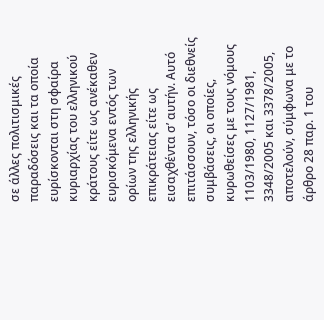σε άλλες πολιτισμικές παραδόσεις και τα οποία ευρίσκονται στη σφαίρα κυριαρχίας του ελληνικού κράτους είτε ως ανέκαθεν ευρισκόμενα εντός των ορίων της ελληνικής επικράτειας είτε ως εισαχθέντα σ’ αυτήν. Αυτό επιτάσσουν, τόσο οι διεθνείς συμβάσεις, οι οποίες, κυρωθείσες με τους νόμους 1103/1980, 1127/1981, 3348/2005 και 3378/2005, αποτελούν, σύμφωνα με το άρθρο 28 παρ. 1 του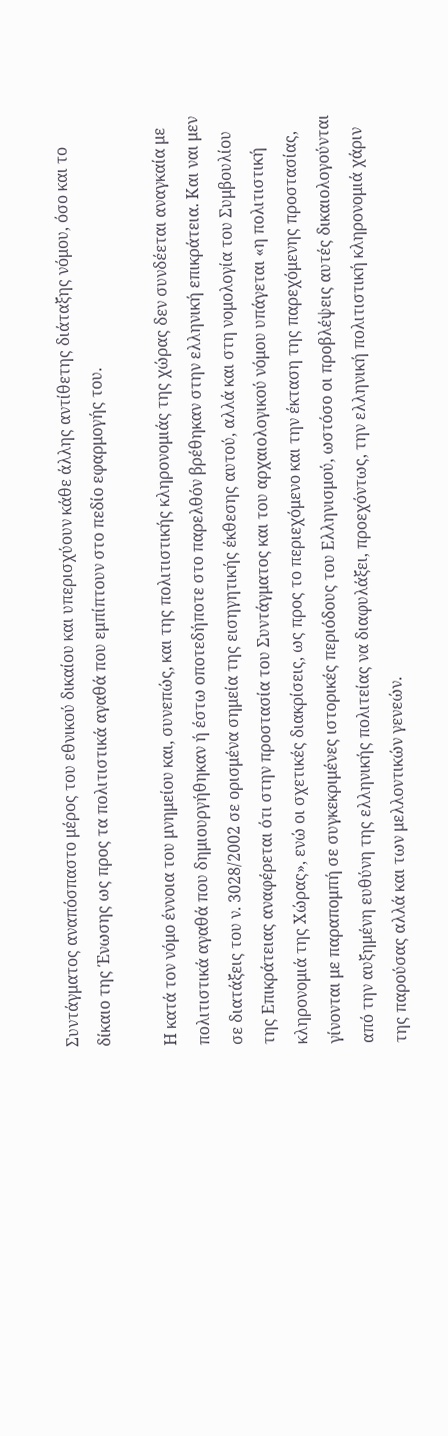Συντάγματος αναπόσπαστο μέρος του εθνικού δικαίου και υπερισχύουν κάθε άλλης αντίθετης διάταξης νόμου, όσο και το δίκαιο της Ένωσης ως προς τα πολιτιστικά αγαθά που εμπίπτουν στο πεδίο εφαρμογής του.

Η κατά τον νόμο έννοια του μνημείου και, συνεπώς, και της πολιτιστικής κληρονομιάς της χώρας δεν συνδέεται αναγκαία με πολιτιστικά αγαθά που δημιουργήθηκαν ή έστω οποτεδήποτε στο παρελθόν βρέθηκαν στην ελληνική επικράτεια. Και ναι μεν σε διατάξεις του ν. 3028/2002 σε ορισμένα σημεία της εισηγητικής έκθεσης αυτού, αλλά και στη νομολογία του Συμβουλίου της Επικράτειας αναφέρεται ότι στην προστασία του Συντάγματος και του αρχαιολογικού νόμου υπάγεται «η πολιτιστική κληρονομιά της Χώρας», ενώ οι σχετικές διακρίσεις, ως προς το περιεχόμενο και την έκταση της παρεχόμενης προστασίας, γίνονται με παραπομπή σε συγκεκριμένες ιστορικές περιόδους του Ελληνισμού, ωστόσο οι προβλέψεις αυτές δικαιολογούνται από την αυξημένη ευθύνη της ελληνικής πολιτείας να διαφυλάξει, προεχόντως, την ελληνική πολιτιστική κληρονομιά χάριν της παρούσας αλλά και των μελλοντικών γενεών.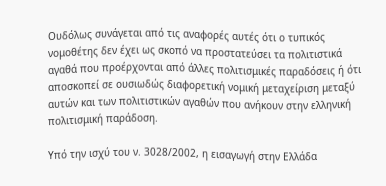Ουδόλως συνάγεται από τις αναφορές αυτές ότι ο τυπικός νομοθέτης δεν έχει ως σκοπό να προστατεύσει τα πολιτιστικά αγαθά που προέρχονται από άλλες πολιτισμικές παραδόσεις ή ότι αποσκοπεί σε ουσιωδώς διαφορετική νομική μεταχείριση μεταξύ αυτών και των πολιτιστικών αγαθών που ανήκουν στην ελληνική πολιτισμική παράδοση.

Υπό την ισχύ του ν. 3028/2002, η εισαγωγή στην Ελλάδα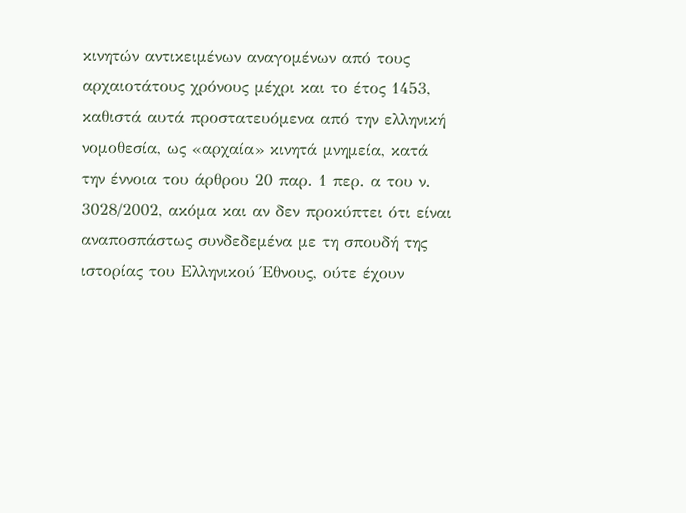κινητών αντικειμένων αναγομένων από τους αρχαιοτάτους χρόνους μέχρι και το έτος 1453, καθιστά αυτά προστατευόμενα από την ελληνική νομοθεσία, ως «αρχαία» κινητά μνημεία, κατά την έννοια του άρθρου 20 παρ. 1 περ. α του ν. 3028/2002, ακόμα και αν δεν προκύπτει ότι είναι αναποσπάστως συνδεδεμένα με τη σπουδή της ιστορίας του Ελληνικού Έθνους, ούτε έχουν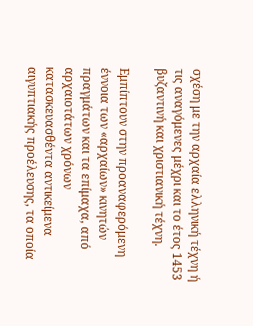σχέση με την αρχαία ελληνική τέχνη ή τις αναγόμενες μέχρι και το έτος 1453 βυζαντινή και χριστιανική τέχνη.

Εμπίπτουν στην προαναφερόμενη έννοια των «αρχαίων» κινητών πραγμάτων και τα επίμαχα, από αρχαιοτάτων χρόνων κατασκευασθέντα αντικείμενα αιγυπτιακής προέλευσης, τα οποία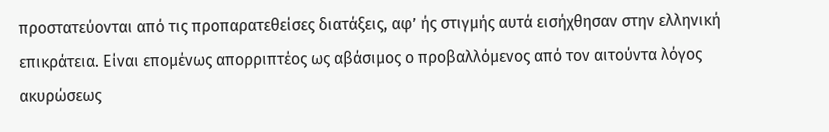προστατεύονται από τις προπαρατεθείσες διατάξεις, αφ’ ής στιγμής αυτά εισήχθησαν στην ελληνική επικράτεια. Είναι επομένως απορριπτέος ως αβάσιμος ο προβαλλόμενος από τον αιτούντα λόγος ακυρώσεως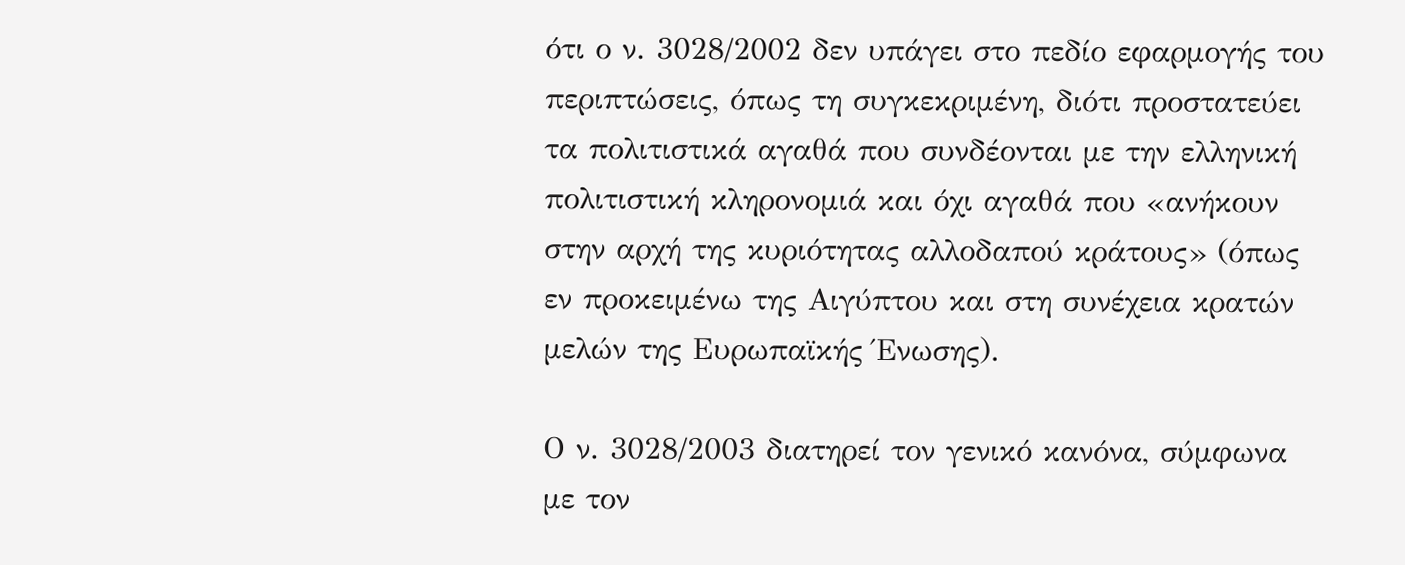ότι ο ν. 3028/2002 δεν υπάγει στο πεδίο εφαρμογής του περιπτώσεις, όπως τη συγκεκριμένη, διότι προστατεύει τα πολιτιστικά αγαθά που συνδέονται με την ελληνική πολιτιστική κληρονομιά και όχι αγαθά που «ανήκουν στην αρχή της κυριότητας αλλοδαπού κράτους» (όπως εν προκειμένω της Αιγύπτου και στη συνέχεια κρατών μελών της Ευρωπαϊκής Ένωσης).

Ο ν. 3028/2003 διατηρεί τον γενικό κανόνα, σύμφωνα με τον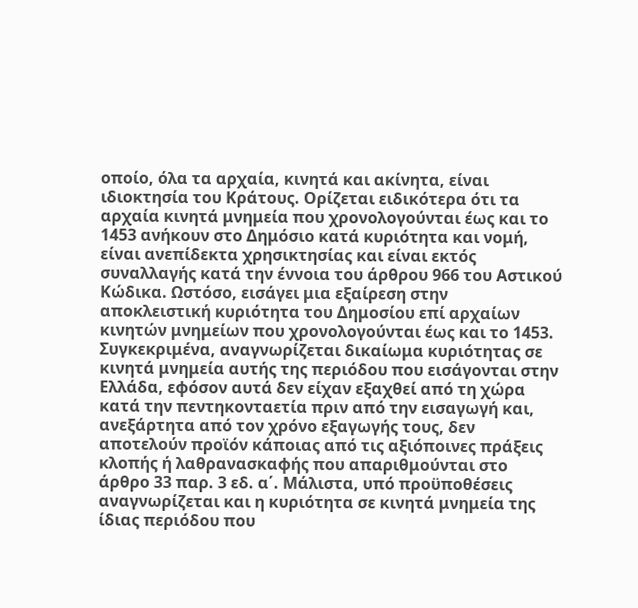οποίο, όλα τα αρχαία, κινητά και ακίνητα, είναι ιδιοκτησία του Κράτους. Ορίζεται ειδικότερα ότι τα αρχαία κινητά μνημεία που χρονολογούνται έως και το 1453 ανήκουν στο Δημόσιο κατά κυριότητα και νομή, είναι ανεπίδεκτα χρησικτησίας και είναι εκτός συναλλαγής κατά την έννοια του άρθρου 966 του Αστικού Κώδικα. Ωστόσο, εισάγει μια εξαίρεση στην αποκλειστική κυριότητα του Δημοσίου επί αρχαίων κινητών μνημείων που χρονολογούνται έως και το 1453. Συγκεκριμένα, αναγνωρίζεται δικαίωμα κυριότητας σε κινητά μνημεία αυτής της περιόδου που εισάγονται στην Ελλάδα, εφόσον αυτά δεν είχαν εξαχθεί από τη χώρα κατά την πεντηκονταετία πριν από την εισαγωγή και, ανεξάρτητα από τον χρόνο εξαγωγής τους, δεν αποτελούν προϊόν κάποιας από τις αξιόποινες πράξεις κλοπής ή λαθρανασκαφής που απαριθμούνται στο άρθρο 33 παρ. 3 εδ. α΄. Μάλιστα, υπό προϋποθέσεις αναγνωρίζεται και η κυριότητα σε κινητά μνημεία της ίδιας περιόδου που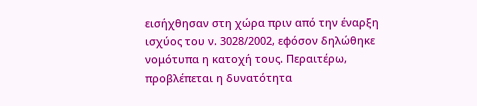εισήχθησαν στη χώρα πριν από την έναρξη ισχύος του ν. 3028/2002, εφόσον δηλώθηκε νομότυπα η κατοχή τους. Περαιτέρω, προβλέπεται η δυνατότητα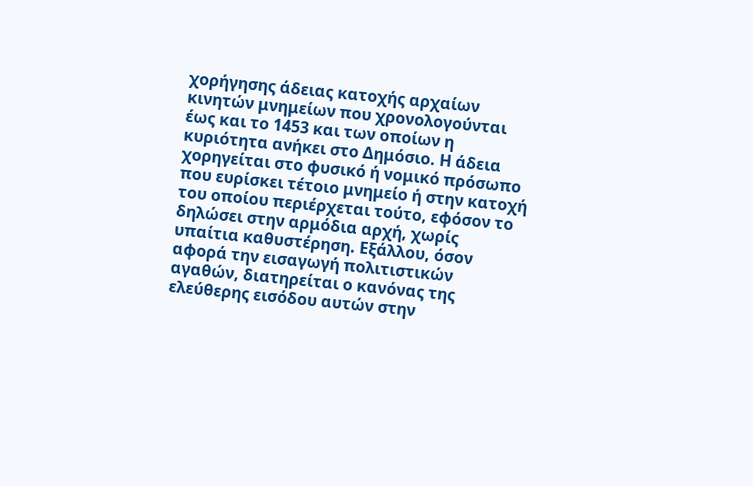χορήγησης άδειας κατοχής αρχαίων κινητών μνημείων που χρονολογούνται έως και το 1453 και των οποίων η κυριότητα ανήκει στο Δημόσιο. Η άδεια χορηγείται στο φυσικό ή νομικό πρόσωπο που ευρίσκει τέτοιο μνημείο ή στην κατοχή του οποίου περιέρχεται τούτο, εφόσον το δηλώσει στην αρμόδια αρχή, χωρίς υπαίτια καθυστέρηση. Εξάλλου, όσον αφορά την εισαγωγή πολιτιστικών αγαθών, διατηρείται ο κανόνας της ελεύθερης εισόδου αυτών στην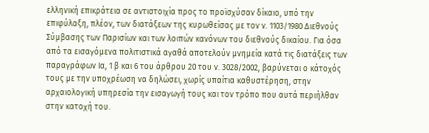ελληνική επικράτεια σε αντιστοιχία προς το προϊσχύσαν δίκαιο, υπό την επιφύλαξη, πλέον, των διατάξεων της κυρωθείσας με τον ν. 1103/1980 Διεθνούς Σύμβασης των Παρισίων και των λοιπών κανόνων του διεθνούς δικαίου. Για όσα από τα εισαγόμενα πολιτιστικά αγαθά αποτελούν μνημεία κατά τις διατάξεις των παραγράφων Ια, 1 β και 6 του άρθρου 20 του ν. 3028/2002, βαρύνεται ο κάτοχός τους με την υποχρέωση να δηλώσει, χωρίς υπαίτια καθυστέρηση, στην αρχαιολογική υπηρεσία την εισαγωγή τους και τον τρόπο που αυτά περιήλθαν στην κατοχή του.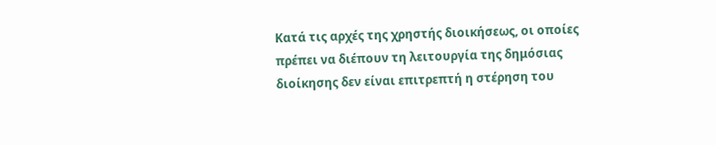Κατά τις αρχές της χρηστής διοικήσεως, οι οποίες πρέπει να διέπουν τη λειτουργία της δημόσιας διοίκησης δεν είναι επιτρεπτή η στέρηση του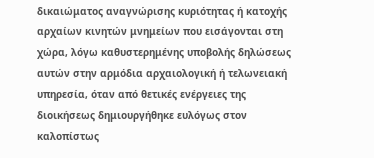δικαιώματος αναγνώρισης κυριότητας ή κατοχής αρχαίων κινητών μνημείων που εισάγονται στη χώρα, λόγω καθυστερημένης υποβολής δηλώσεως αυτών στην αρμόδια αρχαιολογική ή τελωνειακή υπηρεσία, όταν από θετικές ενέργειες της διοικήσεως δημιουργήθηκε ευλόγως στον καλοπίστως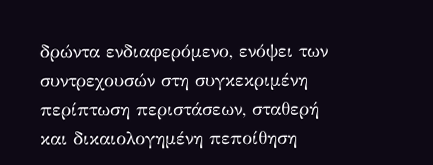δρώντα ενδιαφερόμενο, ενόψει των συντρεχουσών στη συγκεκριμένη περίπτωση περιστάσεων, σταθερή και δικαιολογημένη πεποίθηση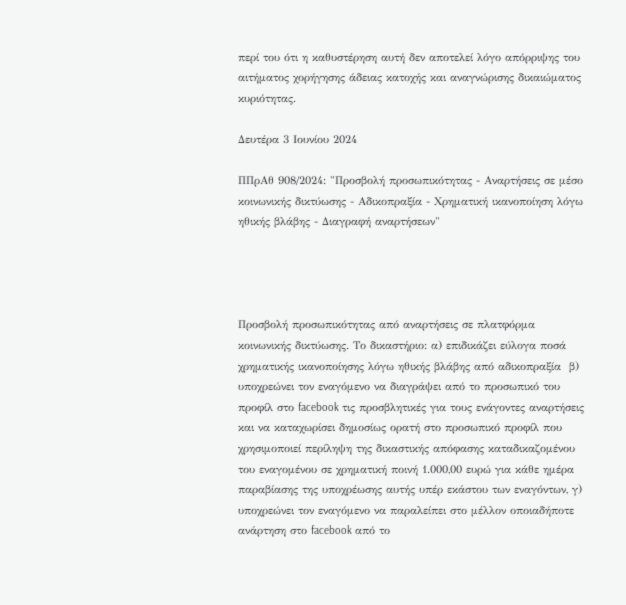περί του ότι η καθυστέρηση αυτή δεν αποτελεί λόγο απόρριψης του αιτήματος χορήγησης άδειας κατοχής και αναγνώρισης δικαιώματος κυριότητας.

Δευτέρα 3 Ιουνίου 2024

ΠΠρΑθ 908/2024: "Προσβολή προσωπικότητας - Αναρτήσεις σε μέσο κοινωνικής δικτύωσης - Αδικοπραξία - Χρηματική ικανοποίηση λόγω ηθικής βλάβης - Διαγραφή αναρτήσεων"




Προσβολή προσωπικότητας από αναρτήσεις σε πλατφόρμα κοινωνικής δικτύωσης. Το δικαστήριο: α) επιδικάζει εύλογα ποσά χρηματικής ικανοποίησης λόγω ηθικής βλάβης από αδικοπραξία  β) υποχρεώνει τον εναγόμενο να διαγράψει από το προσωπικό του προφίλ στο facebook τις προσβλητικές για τους ενάγοντες αναρτήσεις και να καταχωρίσει δημοσίως ορατή στο προσωπικό προφίλ που χρησιμοποιεί περίληψη της δικαστικής απόφασης καταδικαζομένου του εναγομένου σε χρηματική ποινή 1.000,00 ευρώ για κάθε ημέρα παραβίασης της υποχρέωσης αυτής υπέρ εκάστου των εναγόντων, γ) υποχρεώνει τον εναγόμενο να παραλείπει στο μέλλον οποιαδήποτε ανάρτηση στο facebook από το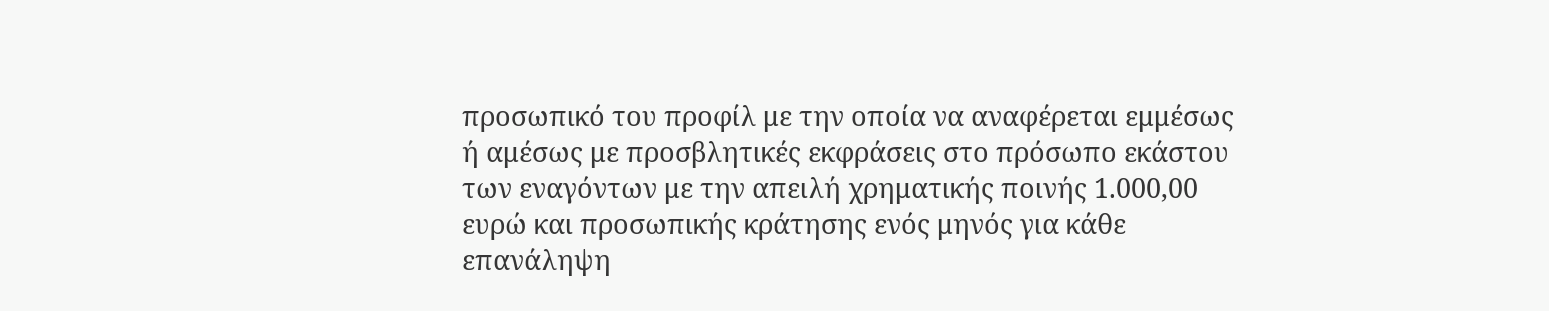προσωπικό του προφίλ με την οποία να αναφέρεται εμμέσως ή αμέσως με προσβλητικές εκφράσεις στο πρόσωπο εκάστου των εναγόντων με την απειλή χρηματικής ποινής 1.000,00 ευρώ και προσωπικής κράτησης ενός μηνός για κάθε επανάληψη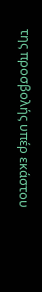της προσβολής υπέρ εκάστου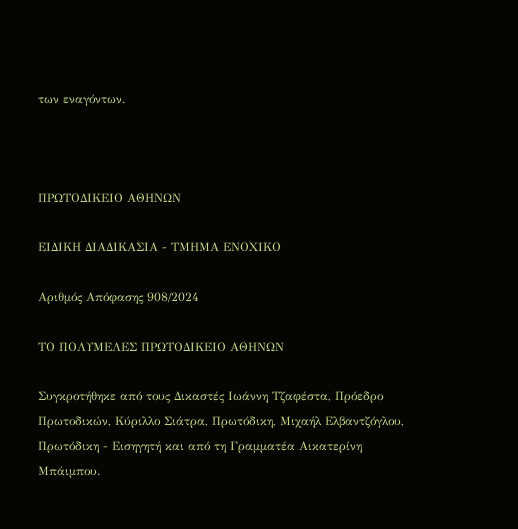των εναγόντων.



ΠΡΩΤΟΔΙΚΕΙΟ ΑΘΗΝΩΝ

ΕΙΔΙΚΗ ΔΙΑΔΙΚΑΣΙΑ - ΤΜΗΜΑ ΕΝΟΧΙΚΟ

Αριθμός Απόφασης 908/2024

ΤΟ ΠΟΛΥΜΕΛΕΣ ΠΡΩΤΟΔΙΚΕΙΟ ΑΘΗΝΩΝ

Συγκροτήθηκε από τους Δικαστές Ιωάννη Τζαφέστα, Πρόεδρο Πρωτοδικών, Κύριλλο Σιάτρα, Πρωτόδικη, Μιχαήλ Ελβαντζόγλου, Πρωτόδικη - Εισηγητή και από τη Γραμματέα Αικατερίνη Μπάιμπου.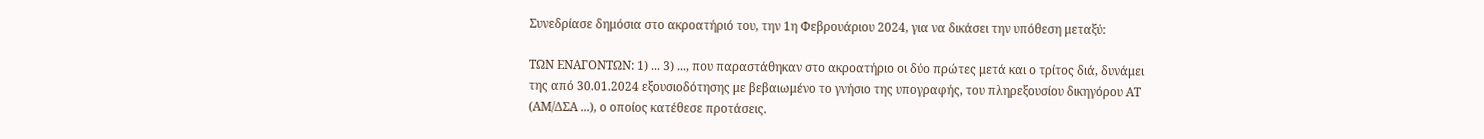Συνεδρίασε δημόσια στο ακροατήριό του, την 1η Φεβρουάριου 2024, για να δικάσει την υπόθεση μεταξύ:

ΤΩΝ ΕΝΑΓΟΝΤΩΝ: 1) ... 3) ..., που παραστάθηκαν στο ακροατήριο οι δύο πρώτες μετά και ο τρίτος διά, δυνάμει της από 30.01.2024 εξουσιοδότησης με βεβαιωμένο το γνήσιο της υπογραφής, του πληρεξουσίου δικηγόρου ΑΤ (ΑΜ/ΔΣΑ ...), ο οποίος κατέθεσε προτάσεις.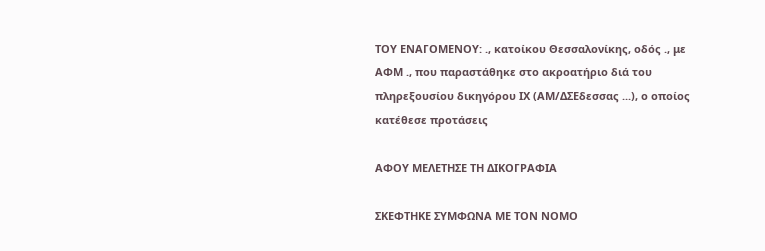ΤΟΥ ΕΝΑΓΟΜΕΝΟΥ: ., κατοίκου Θεσσαλονίκης, οδός ., με ΑΦΜ ., που παραστάθηκε στο ακροατήριο διά του πληρεξουσίου δικηγόρου ΙΧ (ΑΜ/ΔΣΕδεσσας ...), ο οποίος κατέθεσε προτάσεις

ΑΦΟΥ ΜΕΛΕΤΗΣΕ ΤΗ ΔΙΚΟΓΡΑΦΙΑ

ΣΚΕΦΤΗΚΕ ΣΥΜΦΩΝΑ ΜΕ ΤΟΝ ΝΟΜΟ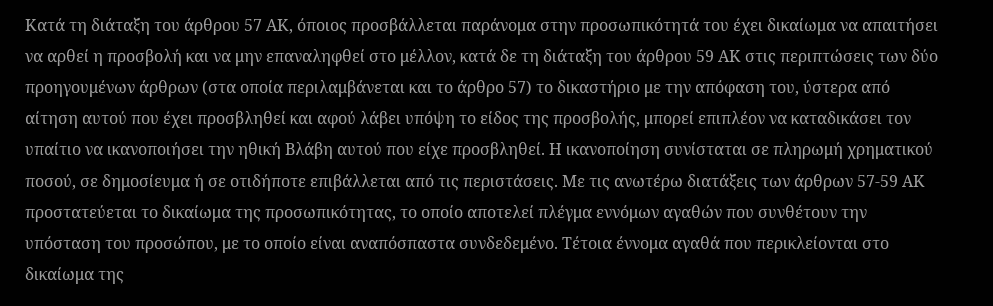Κατά τη διάταξη του άρθρου 57 ΑΚ, όποιος προσβάλλεται παράνομα στην προσωπικότητά του έχει δικαίωμα να απαιτήσει να αρθεί η προσβολή και να μην επαναληφθεί στο μέλλον, κατά δε τη διάταξη του άρθρου 59 ΑΚ στις περιπτώσεις των δύο προηγουμένων άρθρων (στα οποία περιλαμβάνεται και το άρθρο 57) το δικαστήριο με την απόφαση του, ύστερα από αίτηση αυτού που έχει προσβληθεί και αφού λάβει υπόψη το είδος της προσβολής, μπορεί επιπλέον να καταδικάσει τον υπαίτιο να ικανοποιήσει την ηθική Βλάβη αυτού που είχε προσβληθεί. Η ικανοποίηση συνίσταται σε πληρωμή χρηματικού ποσού, σε δημοσίευμα ή σε οτιδήποτε επιβάλλεται από τις περιστάσεις. Με τις ανωτέρω διατάξεις των άρθρων 57-59 ΑΚ προστατεύεται το δικαίωμα της προσωπικότητας, το οποίο αποτελεί πλέγμα εννόμων αγαθών που συνθέτουν την υπόσταση του προσώπου, με το οποίο είναι αναπόσπαστα συνδεδεμένο. Τέτοια έννομα αγαθά που περικλείονται στο δικαίωμα της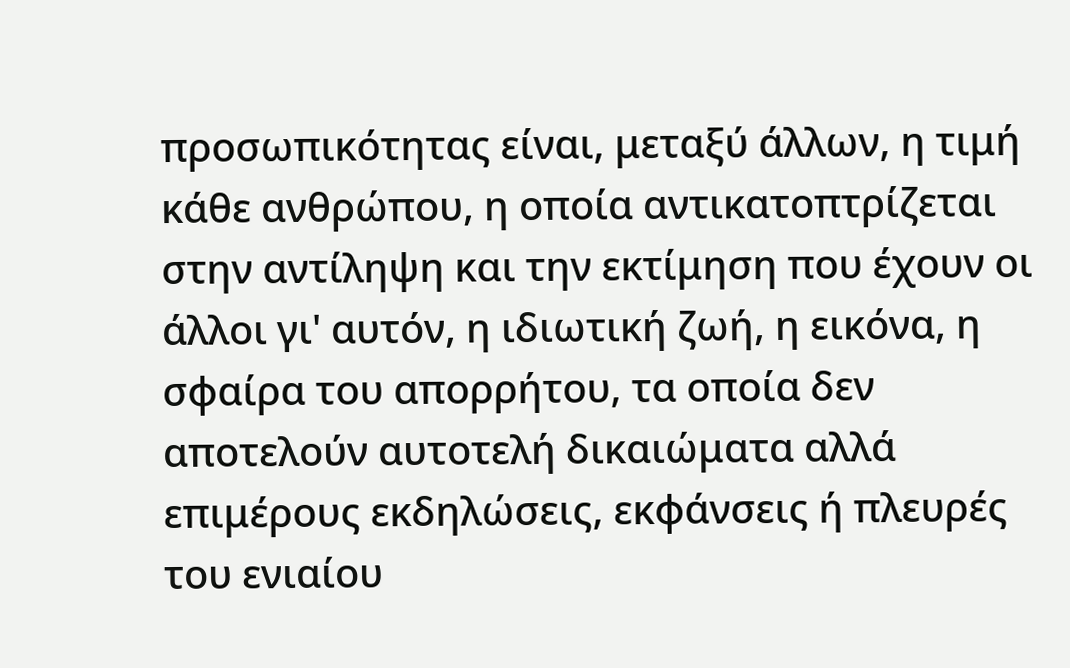προσωπικότητας είναι, μεταξύ άλλων, η τιμή κάθε ανθρώπου, η οποία αντικατοπτρίζεται στην αντίληψη και την εκτίμηση που έχουν οι άλλοι γι' αυτόν, η ιδιωτική ζωή, η εικόνα, η σφαίρα του απορρήτου, τα οποία δεν αποτελούν αυτοτελή δικαιώματα αλλά επιμέρους εκδηλώσεις, εκφάνσεις ή πλευρές του ενιαίου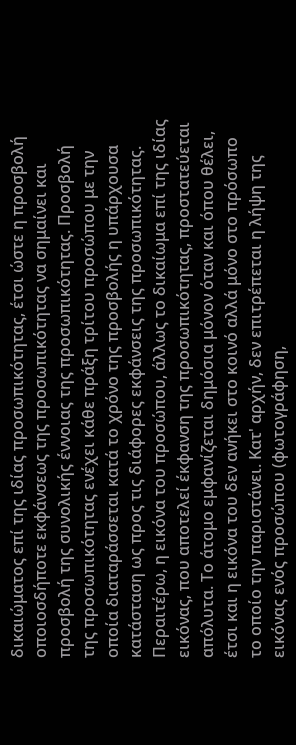δικαιώματος επί της ιδίας προσωπικότητας, έτσι ώστε η προσβολή οποιοσδήποτε εκφάνσεως της προσωπικότητας να σημαίνει και προσβολή της συνολικής έννοιας της προσωπικότητας. Προσβολή της προσωπικότητας ενέχει κάθε πράξη τρίτου προσώπου με την οποία διαταράσσεται κατά το χρόνο της προσβολής η υπάρχουσα κατάσταση ως προς τις διάφορες εκφάνσεις της προσωπικότητας. Περαιτέρω, η εικόνα του προσώπου, άλλως το δικαίωμα επί της ιδίας εικόνας, που αποτελεί έκφανση της προσωπικότητας, προστατεύεται απόλυτα. Το άτομο εμφανίζεται δημόσια μόνον όταν και όπου θέλει, έτσι και η εικόνα του δεν ανήκει στο κοινό αλλά μόνο στο πρόσωπο το οποίο την παριστάνει. Κατ' αρχήν, δεν επιτρέπεται η λήψη της εικόνας ενός προσώπου (φωτογράφηση,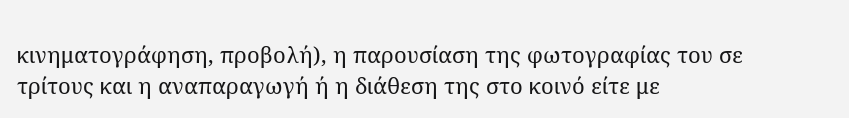κινηματογράφηση, προβολή), η παρουσίαση της φωτογραφίας του σε τρίτους και η αναπαραγωγή ή η διάθεση της στο κοινό είτε με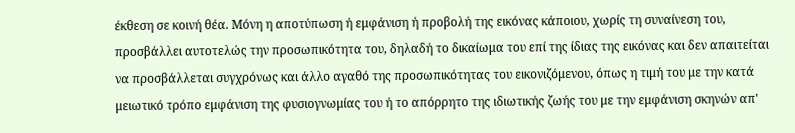έκθεση σε κοινή θέα. Μόνη η αποτύπωση ή εμφάνιση ή προβολή της εικόνας κάποιου, χωρίς τη συναίνεση του, προσβάλλει αυτοτελώς την προσωπικότητα του, δηλαδή το δικαίωμα του επί της ίδιας της εικόνας και δεν απαιτείται να προσβάλλεται συγχρόνως και άλλο αγαθό της προσωπικότητας του εικονιζόμενου, όπως η τιμή του με την κατά μειωτικό τρόπο εμφάνιση της φυσιογνωμίας του ή το απόρρητο της ιδιωτικής ζωής του με την εμφάνιση σκηνών απ'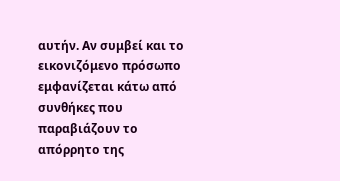αυτήν. Αν συμβεί και το εικονιζόμενο πρόσωπο εμφανίζεται κάτω από συνθήκες που παραβιάζουν το απόρρητο της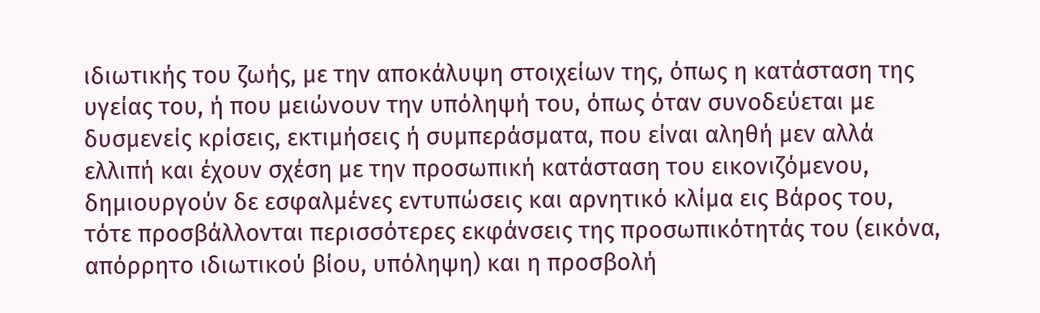ιδιωτικής του ζωής, με την αποκάλυψη στοιχείων της, όπως η κατάσταση της υγείας του, ή που μειώνουν την υπόληψή του, όπως όταν συνοδεύεται με δυσμενείς κρίσεις, εκτιμήσεις ή συμπεράσματα, που είναι αληθή μεν αλλά ελλιπή και έχουν σχέση με την προσωπική κατάσταση του εικονιζόμενου, δημιουργούν δε εσφαλμένες εντυπώσεις και αρνητικό κλίμα εις Βάρος του, τότε προσβάλλονται περισσότερες εκφάνσεις της προσωπικότητάς του (εικόνα, απόρρητο ιδιωτικού βίου, υπόληψη) και η προσβολή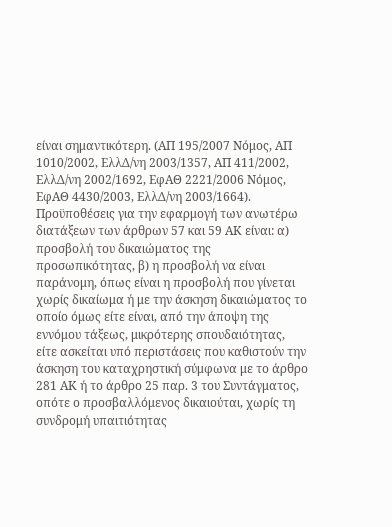είναι σημαντικότερη. (ΑΠ 195/2007 Νόμος, ΑΠ 1010/2002, ΕλλΔ/νη 2003/1357, ΑΠ 411/2002, ΕλλΔ/νη 2002/1692, ΕφΑΘ 2221/2006 Νόμος, ΕφΑΘ 4430/2003, ΕλλΔ/νη 2003/1664). Προϋποθέσεις για την εφαρμογή των ανωτέρω διατάξεων των άρθρων 57 και 59 ΑΚ είναι: α) προσβολή του δικαιώματος της προσωπικότητας, β) η προσβολή να είναι παράνομη, όπως είναι η προσβολή που γίνεται χωρίς δικαίωμα ή με την άσκηση δικαιώματος το οποίο όμως είτε είναι, από την άποψη της εννόμου τάξεως, μικρότερης σπουδαιότητας, είτε ασκείται υπό περιστάσεις που καθιστούν την άσκηση του καταχρηστική σύμφωνα με το άρθρο 281 ΑΚ ή το άρθρο 25 παρ. 3 του Συντάγματος, οπότε ο προσβαλλόμενος δικαιούται, χωρίς τη συνδρομή υπαιτιότητας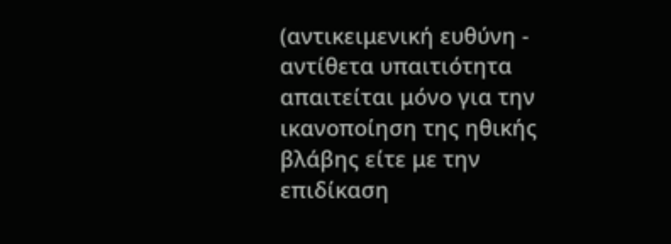(αντικειμενική ευθύνη - αντίθετα υπαιτιότητα απαιτείται μόνο για την ικανοποίηση της ηθικής βλάβης είτε με την επιδίκαση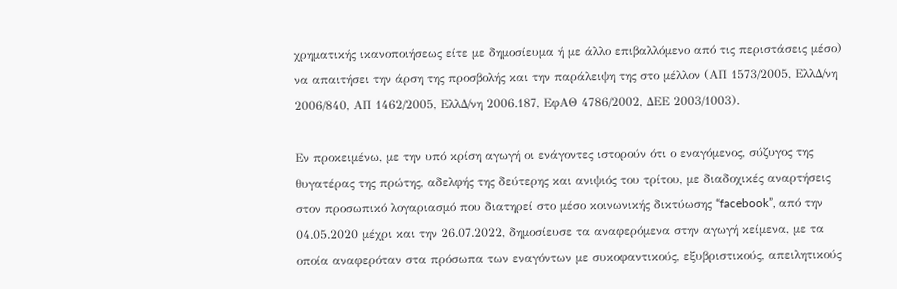χρηματικής ικανοποιήσεως είτε με δημοσίευμα ή με άλλο επιβαλλόμενο από τις περιστάσεις μέσο) να απαιτήσει την άρση της προσβολής και την παράλειψη της στο μέλλον (ΑΠ 1573/2005, ΕλλΔ/νη 2006/840, ΑΠ 1462/2005, ΕλλΔ/νη 2006.187, ΕφΑΘ 4786/2002, ΔΕΕ 2003/1003).

Εν προκειμένω, με την υπό κρίση αγωγή οι ενάγοντες ιστορούν ότι ο εναγόμενος, σύζυγος της θυγατέρας της πρώτης, αδελφής της δεύτερης και ανιψιός του τρίτου, με διαδοχικές αναρτήσεις στον προσωπικό λογαριασμό που διατηρεί στο μέσο κοινωνικής δικτύωσης “facebook”, από την 04.05.2020 μέχρι και την 26.07.2022, δημοσίευσε τα αναφερόμενα στην αγωγή κείμενα, με τα οποία αναφερόταν στα πρόσωπα των εναγόντων με συκοφαντικούς, εξυβριστικούς, απειλητικούς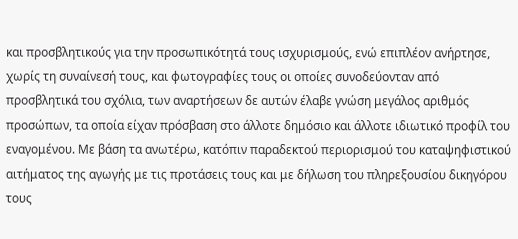και προσβλητικούς για την προσωπικότητά τους ισχυρισμούς, ενώ επιπλέον ανήρτησε, χωρίς τη συναίνεσή τους, και φωτογραφίες τους οι οποίες συνοδεύονταν από προσβλητικά του σχόλια, των αναρτήσεων δε αυτών έλαβε γνώση μεγάλος αριθμός προσώπων, τα οποία είχαν πρόσβαση στο άλλοτε δημόσιο και άλλοτε ιδιωτικό προφίλ του εναγομένου. Με βάση τα ανωτέρω, κατόπιν παραδεκτού περιορισμού του καταψηφιστικού αιτήματος της αγωγής με τις προτάσεις τους και με δήλωση του πληρεξουσίου δικηγόρου τους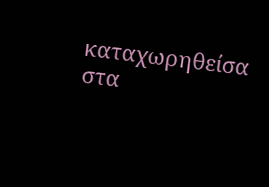καταχωρηθείσα στα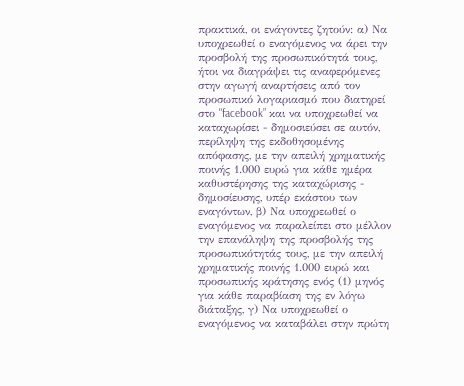πρακτικά, οι ενάγοντες ζητούν: α) Να υποχρεωθεί ο εναγόμενος να άρει την προσβολή της προσωπικότητά τους, ήτοι να διαγράψει τις αναφερόμενες στην αγωγή αναρτήσεις από τον προσωπικό λογαριασμό που διατηρεί στο "facebook” και να υποχρεωθεί να καταχωρίσει - δημοσιεύσει σε αυτόν, περίληψη της εκδοθησομένης απόφασης, με την απειλή χρηματικής ποινής 1.000 ευρώ για κάθε ημέρα καθυστέρησης της καταχώρισης - δημοσίευσης, υπέρ εκάστου των εναγόντων, β) Να υποχρεωθεί ο εναγόμενος να παραλείπει στο μέλλον την επανάληψη της προσβολής της προσωπικότητάς τους, με την απειλή χρηματικής ποινής 1.000 ευρώ και προσωπικής κράτησης ενός (1) μηνός για κάθε παραβίαση της εν λόγω διάταξης, γ) Να υποχρεωθεί ο εναγόμενος να καταβάλει στην πρώτη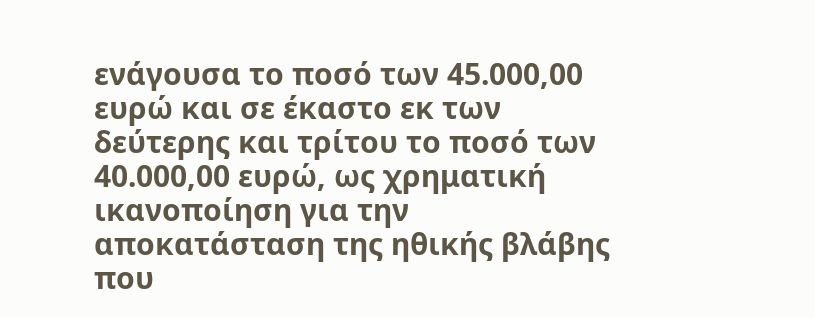ενάγουσα το ποσό των 45.000,00 ευρώ και σε έκαστο εκ των δεύτερης και τρίτου το ποσό των 40.000,00 ευρώ, ως χρηματική ικανοποίηση για την αποκατάσταση της ηθικής βλάβης που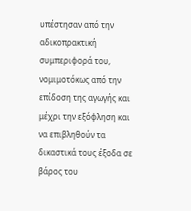υπέστησαν από την αδικοπρακτική συμπεριφορά του, νομιμοτόκως από την επίδοση της αγωγής και μέχρι την εξόφληση και να επιβληθούν τα δικαστικά τους έξοδα σε βάρος του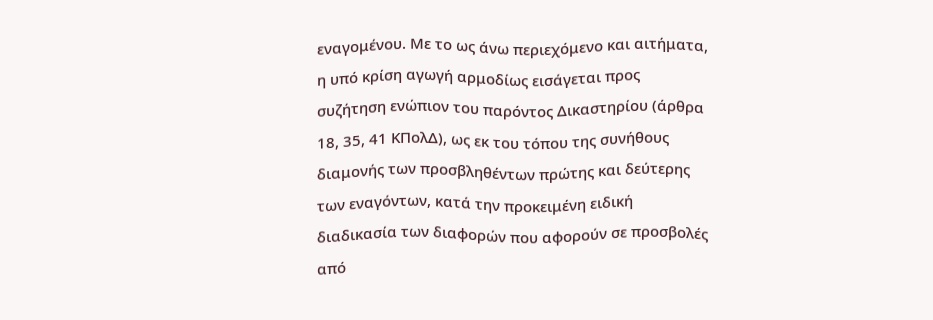εναγομένου. Με το ως άνω περιεχόμενο και αιτήματα, η υπό κρίση αγωγή αρμοδίως εισάγεται προς συζήτηση ενώπιον του παρόντος Δικαστηρίου (άρθρα 18, 35, 41 ΚΠολΔ), ως εκ του τόπου της συνήθους διαμονής των προσβληθέντων πρώτης και δεύτερης των εναγόντων, κατά την προκειμένη ειδική διαδικασία των διαφορών που αφορούν σε προσβολές από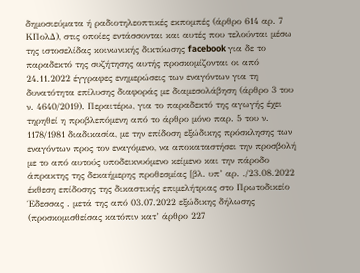δημοσιεύματα ή ραδιοτηλεοπτικές εκπομπές (άρθρο 614 αρ. 7 ΚΠολΔ), στις οποίες εντάσσονται και αυτές που τελούνται μέσω της ιστοσελίδας κοινωνικής δικτύωσης facebook για δε το παραδεκτό της συζήτησης αυτής προσκομίζονται οι από 24.11.2022 έγγραφες ενημερώσεις των εναγόντων για τη δυνατότητα επίλυσης διαφοράς με διαμεσολάβηση (άρθρο 3 του ν. 4640/2019). Περαιτέρω, για το παραδεκτό της αγωγής έχει τηρηθεί η προβλεπόμενη από το άρθρο μόνο παρ. 5 του ν. 1178/1981 διαδικασία, με την επίδοση εξώδικης πρόσκλησης των εναγόντων προς τον εναγόμενο, να αποκαταστήσει την προσβολή με το από αυτούς υποδεικνυόμενο κείμενο και την πάροδο άπρακτης της δεκαήμερης προθεσμίας [βλ. υπ’ αρ. ./23.08.2022 έκθεση επίδοσης της δικαστικής επιμελήτριας στο Πρωτοδικείο Έδεσσας . μετά της από 03.07.2022 εξώδικης δήλωσης (προσκομισθείσας κατόπιν κατ’ άρθρο 227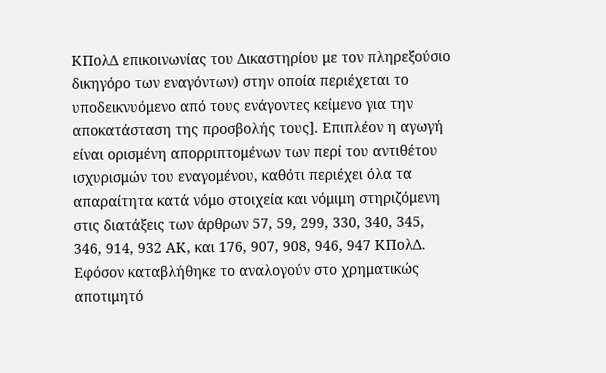ΚΠολΔ επικοινωνίας του Δικαστηρίου με τον πληρεξούσιο δικηγόρο των εναγόντων) στην οποία περιέχεται το υποδεικνυόμενο από τους ενάγοντες κείμενο για την αποκατάσταση της προσβολής τους]. Επιπλέον η αγωγή είναι ορισμένη απορριπτομένων των περί του αντιθέτου ισχυρισμών του εναγομένου, καθότι περιέχει όλα τα απαραίτητα κατά νόμο στοιχεία και νόμιμη στηριζόμενη στις διατάξεις των άρθρων 57, 59, 299, 330, 340, 345, 346, 914, 932 ΑΚ, και 176, 907, 908, 946, 947 ΚΠολΔ. Εφόσον καταβλήθηκε το αναλογούν στο χρηματικώς αποτιμητό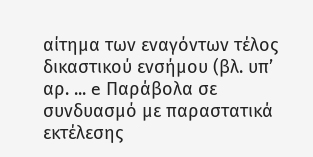αίτημα των εναγόντων τέλος δικαστικού ενσήμου (βλ. υπ’ αρ. ... e Παράβολα σε συνδυασμό με παραστατικά εκτέλεσης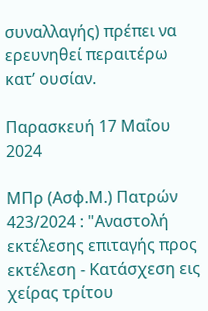συναλλαγής) πρέπει να ερευνηθεί περαιτέρω κατ’ ουσίαν.

Παρασκευή 17 Μαΐου 2024

ΜΠρ (Ασφ.Μ.) Πατρών 423/2024 : "Αναστολή εκτέλεσης επιταγής προς εκτέλεση - Κατάσχεση εις χείρας τρίτου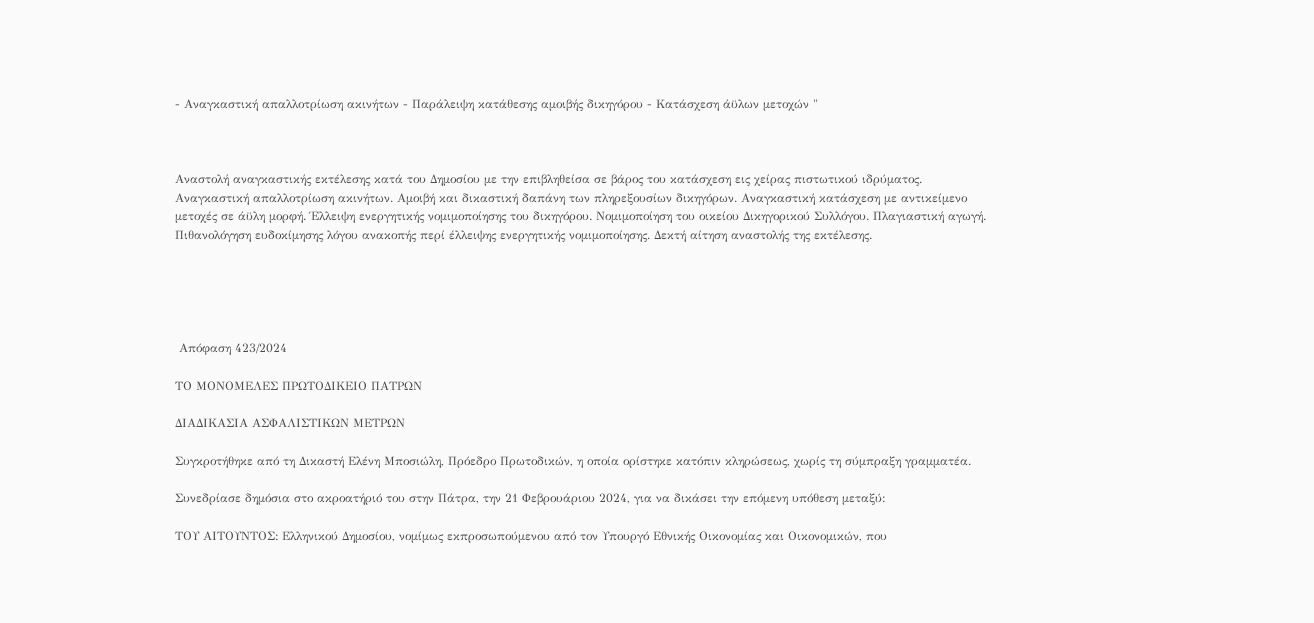- Αναγκαστική απαλλοτρίωση ακινήτων - Παράλειψη κατάθεσης αμοιβής δικηγόρου - Κατάσχεση άϋλων μετοχών "



Αναστολή αναγκαστικής εκτέλεσης κατά του Δημοσίου με την επιβληθείσα σε βάρος του κατάσχεση εις χείρας πιστωτικού ιδρύματος. Αναγκαστική απαλλοτρίωση ακινήτων. Αμοιβή και δικαστική δαπάνη των πληρεξουσίων δικηγόρων. Αναγκαστική κατάσχεση με αντικείμενο μετοχές σε άϋλη μορφή. Έλλειψη ενεργητικής νομιμοποίησης του δικηγόρου. Νομιμοποίηση του οικείου Δικηγορικού Συλλόγου. Πλαγιαστική αγωγή. Πιθανολόγηση ευδοκίμησης λόγου ανακοπής περί έλλειψης ενεργητικής νομιμοποίησης. Δεκτή αίτηση αναστολής της εκτέλεσης.





 Απόφαση 423/2024

ΤΟ ΜΟΝΟΜΕΛΕΣ ΠΡΩΤΟΔΙΚΕΙΟ ΠΑΤΡΩΝ

ΔΙΑΔΙΚΑΣΙΑ ΑΣΦΑΛΙΣΤΙΚΩΝ ΜΕΤΡΩΝ

Συγκροτήθηκε από τη Δικαστή Ελένη Μποσιώλη, Πρόεδρο Πρωτοδικών, η οποία ορίστηκε κατόπιν κληρώσεως, χωρίς τη σύμπραξη γραμματέα.

Συνεδρίασε δημόσια στο ακροατήριό του στην Πάτρα, την 21 Φεβρουάριου 2024, για να δικάσει την επόμενη υπόθεση μεταξύ:

ΤΟΥ ΑΙΤΟΥΝΤΟΣ: Ελληνικού Δημοσίου, νομίμως εκπροσωπούμενου από τον Υπουργό Εθνικής Οικονομίας και Οικονομικών, που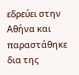εδρεύει στην Αθήνα και παραστάθηκε δια της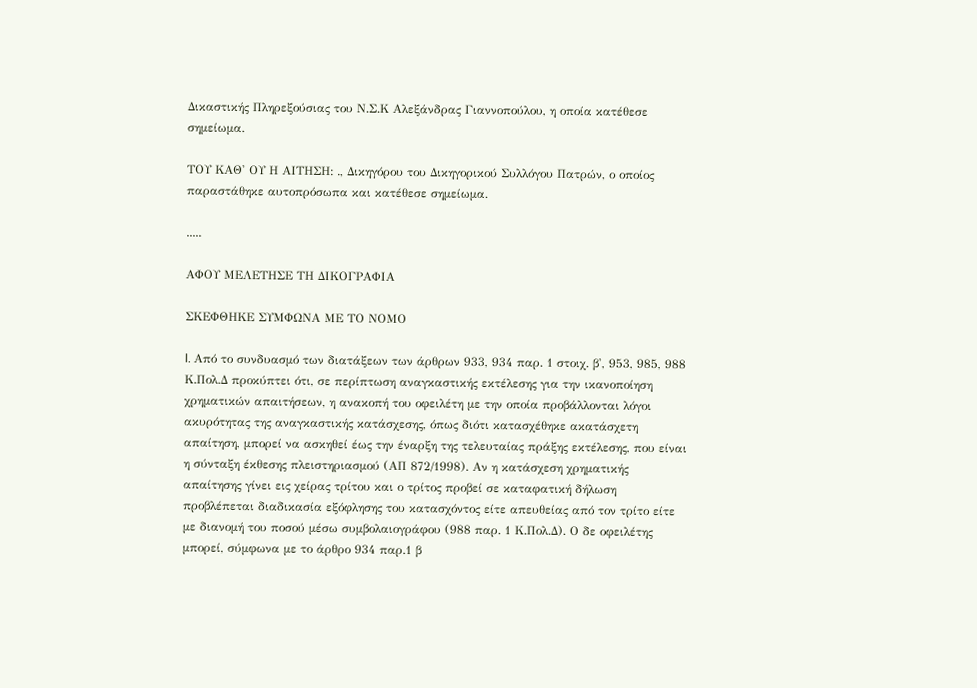Δικαστικής Πληρεξούσιας του Ν.Σ.Κ Αλεξάνδρας Γιαννοπούλου, η οποία κατέθεσε σημείωμα.

ΤΟΥ ΚΑΘ' ΟΥ Η ΑΙΤΗΣΗ: ., Δικηγόρου του Δικηγορικού Συλλόγου Πατρών, ο οποίος παραστάθηκε αυτοπρόσωπα και κατέθεσε σημείωμα.

.....

ΑΦΟΥ ΜΕΛΕΤΗΣΕ ΤΗ ΔΙΚΟΓΡΑΦΙΑ

ΣΚΕΦΘΗΚΕ ΣΥΜΦΩΝΑ ΜΕ ΤΟ ΝΟΜΟ

I. Από το συνδυασμό των διατάξεων των άρθρων 933, 934 παρ. 1 στοιχ. β', 953, 985, 988 Κ.Πολ.Δ προκύπτει ότι, σε περίπτωση αναγκαστικής εκτέλεσης για την ικανοποίηση χρηματικών απαιτήσεων, η ανακοπή του οφειλέτη με την οποία προβάλλονται λόγοι ακυρότητας της αναγκαστικής κατάσχεσης, όπως διότι κατασχέθηκε ακατάσχετη απαίτηση, μπορεί να ασκηθεί έως την έναρξη της τελευταίας πράξης εκτέλεσης, που είναι η σύνταξη έκθεσης πλειστηριασμού (ΑΠ 872/1998). Αν η κατάσχεση χρηματικής απαίτησης γίνει εις χείρας τρίτου και ο τρίτος προβεί σε καταφατική δήλωση προβλέπεται διαδικασία εξόφλησης του κατασχόντος είτε απευθείας από τον τρίτο είτε με διανομή του ποσού μέσω συμβολαιογράφου (988 παρ. 1 Κ.Πολ.Δ). Ο δε οφειλέτης μπορεί, σύμφωνα με το άρθρο 934 παρ.1 β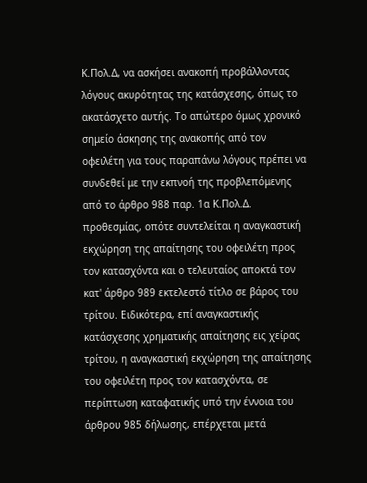Κ.Πολ.Δ, να ασκήσει ανακοπή προβάλλοντας λόγους ακυρότητας της κατάσχεσης, όπως το ακατάσχετο αυτής. Το απώτερο όμως χρονικό σημείο άσκησης της ανακοπής από τον οφειλέτη για τους παραπάνω λόγους πρέπει να συνδεθεί με την εκπνοή της προβλεπόμενης από το άρθρο 988 παρ. 1α Κ.Πολ.Δ. προθεσμίας, οπότε συντελείται η αναγκαστική εκχώρηση της απαίτησης του οφειλέτη προς τον κατασχόντα και ο τελευταίος αποκτά τον κατ' άρθρο 989 εκτελεστό τίτλο σε βάρος του τρίτου. Ειδικότερα, επί αναγκαστικής κατάσχεσης χρηματικής απαίτησης εις χείρας τρίτου, η αναγκαστική εκχώρηση της απαίτησης του οφειλέτη προς τον κατασχόντα, σε περίπτωση καταφατικής υπό την έννοια του άρθρου 985 δήλωσης, επέρχεται μετά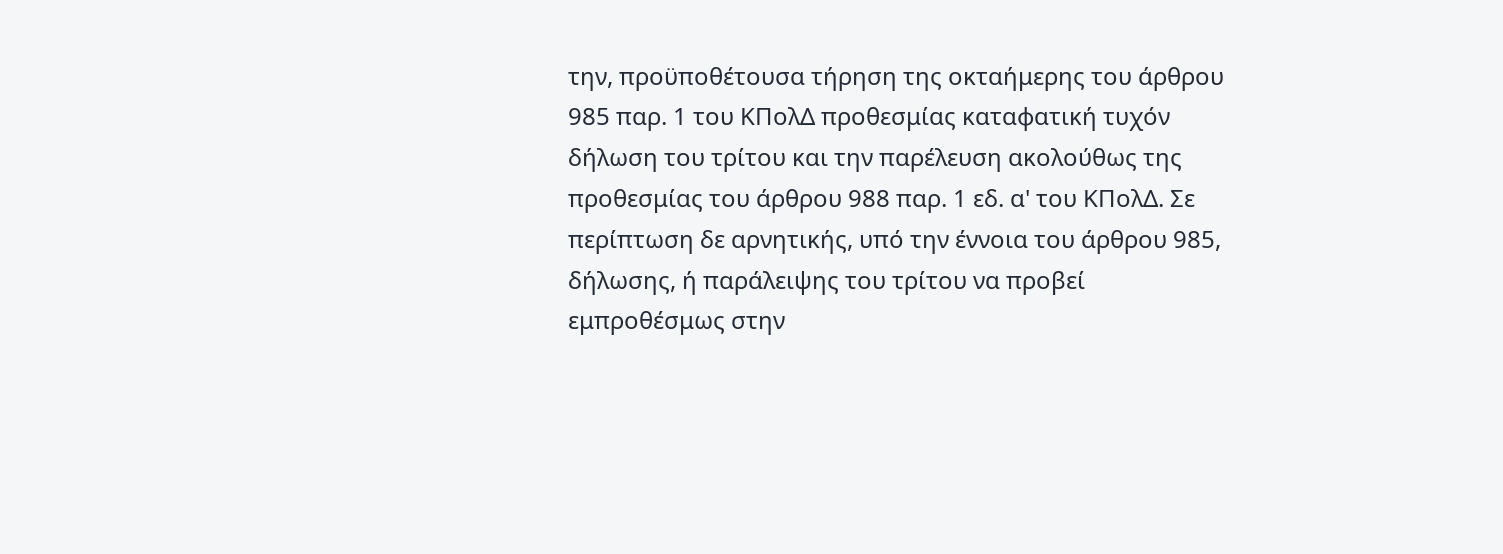την, προϋποθέτουσα τήρηση της οκταήμερης του άρθρου 985 παρ. 1 του ΚΠολΔ προθεσμίας καταφατική τυχόν δήλωση του τρίτου και την παρέλευση ακολούθως της προθεσμίας του άρθρου 988 παρ. 1 εδ. α' του ΚΠολΔ. Σε περίπτωση δε αρνητικής, υπό την έννοια του άρθρου 985, δήλωσης, ή παράλειψης του τρίτου να προβεί εμπροθέσμως στην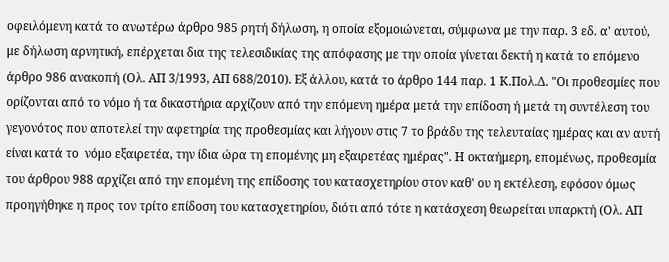οφειλόμενη κατά το ανωτέρω άρθρο 985 ρητή δήλωση, η οποία εξομοιώνεται, σύμφωνα με την παρ. 3 εδ. α' αυτού, με δήλωση αρνητική, επέρχεται δια της τελεσιδικίας της απόφασης με την οποία γίνεται δεκτή η κατά το επόμενο άρθρο 986 ανακοπή (Ολ. ΑΠ 3/1993, ΑΠ 688/2010). Εξ άλλου, κατά το άρθρο 144 παρ. 1 Κ.Πολ.Δ. "Οι προθεσμίες που ορίζονται από το νόμο ή τα δικαστήρια αρχίζουν από την επόμενη ημέρα μετά την επίδοση ή μετά τη συντέλεση του γεγονότος που αποτελεί την αφετηρία της προθεσμίας και λήγουν στις 7 το βράδυ της τελευταίας ημέρας και αν αυτή είναι κατά το  νόμο εξαιρετέα, την ίδια ώρα τη επομένης μη εξαιρετέας ημέρας". Η οκταήμερη, επομένως, προθεσμία του άρθρου 988 αρχίζει από την επομένη της επίδοσης του κατασχετηρίου στον καθ' ου η εκτέλεση, εφόσον όμως προηγήθηκε η προς τον τρίτο επίδοση του κατασχετηρίου, διότι από τότε η κατάσχεση θεωρείται υπαρκτή (Ολ. ΑΠ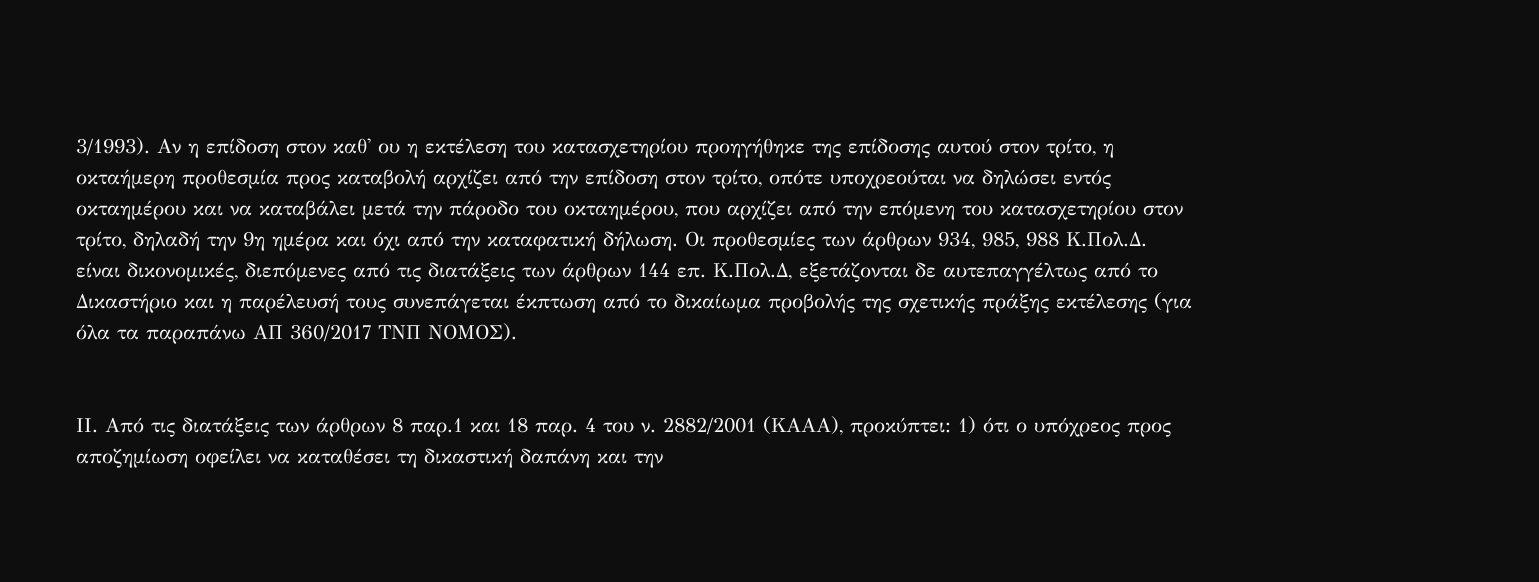3/1993). Αν η επίδοση στον καθ' ου η εκτέλεση του κατασχετηρίου προηγήθηκε της επίδοσης αυτού στον τρίτο, η οκταήμερη προθεσμία προς καταβολή αρχίζει από την επίδοση στον τρίτο, οπότε υποχρεούται να δηλώσει εντός οκταημέρου και να καταβάλει μετά την πάροδο του οκταημέρου, που αρχίζει από την επόμενη του κατασχετηρίου στον τρίτο, δηλαδή την 9η ημέρα και όχι από την καταφατική δήλωση. Οι προθεσμίες των άρθρων 934, 985, 988 Κ.Πολ.Δ. είναι δικονομικές, διεπόμενες από τις διατάξεις των άρθρων 144 επ. Κ.Πολ.Δ, εξετάζονται δε αυτεπαγγέλτως από το Δικαστήριο και η παρέλευσή τους συνεπάγεται έκπτωση από το δικαίωμα προβολής της σχετικής πράξης εκτέλεσης (για όλα τα παραπάνω ΑΠ 360/2017 ΤΝΠ ΝΟΜΟΣ).


ΙΙ. Από τις διατάξεις των άρθρων 8 παρ.1 και 18 παρ. 4 του ν. 2882/2001 (ΚΑΑΑ), προκύπτει: 1) ότι ο υπόχρεος προς αποζημίωση οφείλει να καταθέσει τη δικαστική δαπάνη και την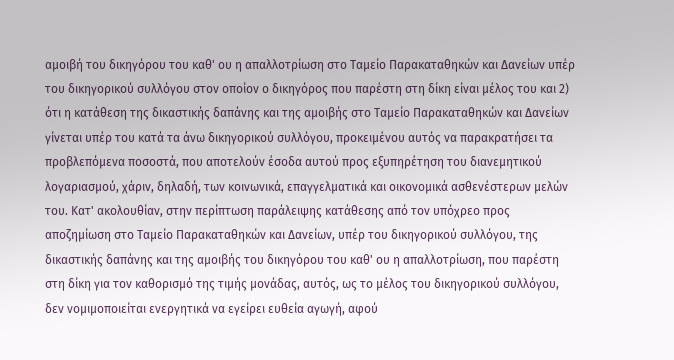αμοιβή του δικηγόρου του καθ' ου η απαλλοτρίωση στο Ταμείο Παρακαταθηκών και Δανείων υπέρ του δικηγορικού συλλόγου στον οποίον ο δικηγόρος που παρέστη στη δίκη είναι μέλος του και 2) ότι η κατάθεση της δικαστικής δαπάνης και της αμοιβής στο Ταμείο Παρακαταθηκών και Δανείων γίνεται υπέρ του κατά τα άνω δικηγορικού συλλόγου, προκειμένου αυτός να παρακρατήσει τα προβλεπόμενα ποσοστά, που αποτελούν έσοδα αυτού προς εξυπηρέτηση του διανεμητικού λογαριασμού, χάριν, δηλαδή, των κοινωνικά, επαγγελματικά και οικονομικά ασθενέστερων μελών του. Κατ' ακολουθίαν, στην περίπτωση παράλειψης κατάθεσης από τον υπόχρεο προς αποζημίωση στο Ταμείο Παρακαταθηκών και Δανείων, υπέρ του δικηγορικού συλλόγου, της δικαστικής δαπάνης και της αμοιβής του δικηγόρου του καθ' ου η απαλλοτρίωση, που παρέστη στη δίκη για τον καθορισμό της τιμής μονάδας, αυτός, ως το μέλος του δικηγορικού συλλόγου, δεν νομιμοποιείται ενεργητικά να εγείρει ευθεία αγωγή, αφού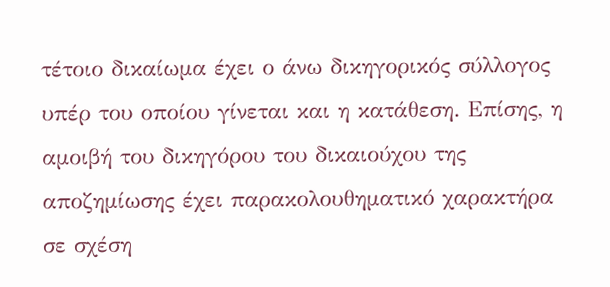τέτοιο δικαίωμα έχει ο άνω δικηγορικός σύλλογος υπέρ του οποίου γίνεται και η κατάθεση. Επίσης, η αμοιβή του δικηγόρου του δικαιούχου της αποζημίωσης έχει παρακολουθηματικό χαρακτήρα σε σχέση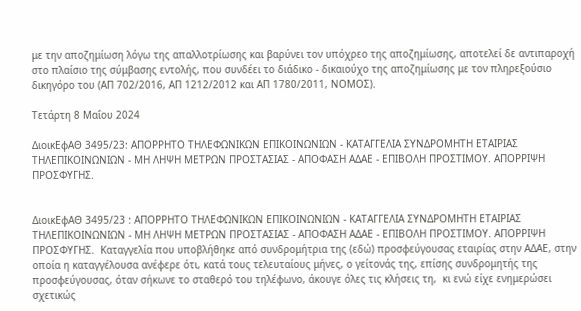με την αποζημίωση λόγω της απαλλοτρίωσης και βαρύνει τον υπόχρεο της αποζημίωσης, αποτελεί δε αντιπαροχή στο πλαίσιο της σύμβασης εντολής, που συνδέει το διάδικο - δικαιούχο της αποζημίωσης με τον πληρεξούσιο δικηγόρο του (ΑΠ 702/2016, ΑΠ 1212/2012 και ΑΠ 1780/2011, ΝΟΜΟΣ).

Τετάρτη 8 Μαΐου 2024

ΔιοικΕφΑΘ 3495/23: ΑΠΟΡΡΗΤΟ ΤΗΛΕΦΩΝΙΚΩΝ ΕΠΙΚΟΙΝΩΝΙΩΝ - ΚΑΤΑΓΓΕΛΙΑ ΣΥΝΔΡΟΜΗΤΗ ΕΤΑΙΡΙΑΣ ΤΗΛΕΠΙΚΟΙΝΩΝΙΩΝ - ΜΗ ΛΗΨΗ ΜΕΤΡΩΝ ΠΡΟΣΤΑΣΙΑΣ - ΑΠΟΦΑΣΗ ΑΔΑΕ - ΕΠΙΒΟΛΗ ΠΡΟΣΤΙΜΟΥ. ΑΠΟΡΡΙΨΗ ΠΡΟΣΦΥΓΗΣ.


ΔιοικΕφΑΘ 3495/23 : ΑΠΟΡΡΗΤΟ ΤΗΛΕΦΩΝΙΚΩΝ ΕΠΙΚΟΙΝΩΝΙΩΝ - ΚΑΤΑΓΓΕΛΙΑ ΣΥΝΔΡΟΜΗΤΗ ΕΤΑΙΡΙΑΣ ΤΗΛΕΠΙΚΟΙΝΩΝΙΩΝ - ΜΗ ΛΗΨΗ ΜΕΤΡΩΝ ΠΡΟΣΤΑΣΙΑΣ - ΑΠΟΦΑΣΗ ΑΔΑΕ - ΕΠΙΒΟΛΗ ΠΡΟΣΤΙΜΟΥ. ΑΠΟΡΡΙΨΗ ΠΡΟΣΦΥΓΗΣ.  Καταγγελία που υποβλήθηκε από συνδρομήτρια της (εδώ) προσφεύγουσας εταιρίας στην ΑΔΑΕ, στην οποία η καταγγέλουσα ανέφερε ότι, κατά τους τελευταίους μήνες, ο γείτονάς της, επίσης συνδρομητής της προσφεύγουσας, όταν σήκωνε το σταθερό του τηλέφωνο, άκουγε όλες τις κλήσεις τη,  κι ενώ είχε ενημερώσει σχετικώς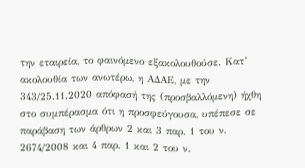την εταιρεία, το φαινόμενο εξακολουθούσε. Κατ’ ακολουθία των ανωτέρω, η ΑΔΑΕ, με την 343/25.11.2020 απόφασή της (προσβαλλόμενη) ήχθη στο συμπέρασμα ότι η προσφεύγουσα, υπέπεσε σε παράβαση των άρθρων 2 και 3 παρ. 1 του ν. 2674/2008 και 4 παρ. 1 και 2 του ν.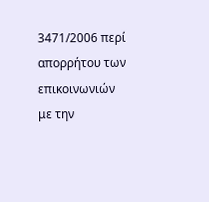3471/2006 περί απορρήτου των επικοινωνιών με την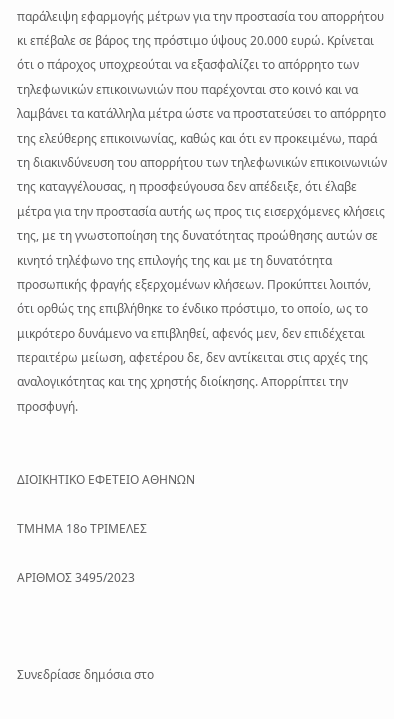παράλειψη εφαρμογής μέτρων για την προστασία του απορρήτου κι επέβαλε σε βάρος της πρόστιμο ύψους 20.000 ευρώ. Κρίνεται ότι ο πάροχος υποχρεούται να εξασφαλίζει το απόρρητο των τηλεφωνικών επικοινωνιών που παρέχονται στο κοινό και να λαμβάνει τα κατάλληλα μέτρα ώστε να προστατεύσει το απόρρητο της ελεύθερης επικοινωνίας, καθώς και ότι εν προκειμένω, παρά τη διακινδύνευση του απορρήτου των τηλεφωνικών επικοινωνιών της καταγγέλουσας, η προσφεύγουσα δεν απέδειξε, ότι έλαβε μέτρα για την προστασία αυτής ως προς τις εισερχόμενες κλήσεις της, με τη γνωστοποίηση της δυνατότητας προώθησης αυτών σε κινητό τηλέφωνο της επιλογής της και με τη δυνατότητα προσωπικής φραγής εξερχομένων κλήσεων. Προκύπτει λοιπόν, ότι ορθώς της επιβλήθηκε το ένδικο πρόστιμο, το οποίο, ως το μικρότερο δυνάμενο να επιβληθεί, αφενός μεν, δεν επιδέχεται περαιτέρω μείωση, αφετέρου δε, δεν αντίκειται στις αρχές της αναλογικότητας και της χρηστής διοίκησης. Απορρίπτει την προσφυγή.


ΔΙΟΙΚΗΤΙΚΟ ΕΦΕΤΕΙΟ ΑΘΗΝΩΝ

ΤΜΗΜΑ 18ο ΤΡΙΜΕΛΕΣ

ΑΡΙΘΜΟΣ 3495/2023



Συνεδρίασε δημόσια στο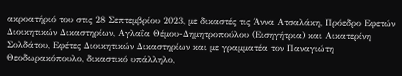ακροατήριό του στις 28 Σεπτεμβρίου 2023, με δικαστές τις Άννα Ατσαλάκη, Πρόεδρο Εφετών Διοικητικών Δικαστηρίων, Αγλαΐα Θέμου-Δημητροπούλου (Εισηγήτρια) και Αικατερίνη Σολδάτου, Εφέτες Διοικητικών Δικαστηρίων και με γραμματέα τον Παναγιώτη Θεοδωρακόπουλο, δικαστικό υπάλληλο,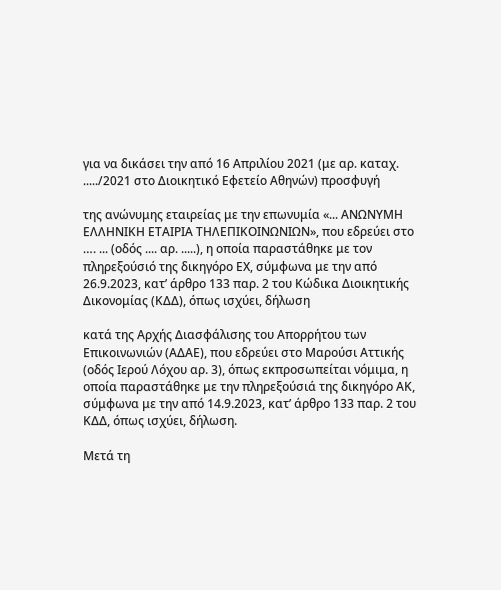για να δικάσει την από 16 Απριλίου 2021 (με αρ. καταχ. ...../2021 στο Διοικητικό Εφετείο Αθηνών) προσφυγή

της ανώνυμης εταιρείας με την επωνυμία «... ΑΝΩΝΥΜΗ ΕΛΛΗΝΙΚΗ ΕΤΑΙΡΙΑ ΤΗΛΕΠΙΚΟΙΝΩΝΙΩΝ», που εδρεύει στο …. ... (οδός .... αρ. .....), η οποία παραστάθηκε με τον πληρεξούσιό της δικηγόρο ΕΧ, σύμφωνα με την από 26.9.2023, κατ’ άρθρο 133 παρ. 2 του Κώδικα Διοικητικής Δικονομίας (ΚΔΔ), όπως ισχύει, δήλωση

κατά της Αρχής Διασφάλισης του Απορρήτου των Επικοινωνιών (ΑΔΑΕ), που εδρεύει στο Μαρούσι Αττικής (οδός Ιερού Λόχου αρ. 3), όπως εκπροσωπείται νόμιμα, η οποία παραστάθηκε με την πληρεξούσιά της δικηγόρο ΑΚ, σύμφωνα με την από 14.9.2023, κατ’ άρθρο 133 παρ. 2 του ΚΔΔ, όπως ισχύει, δήλωση.

Μετά τη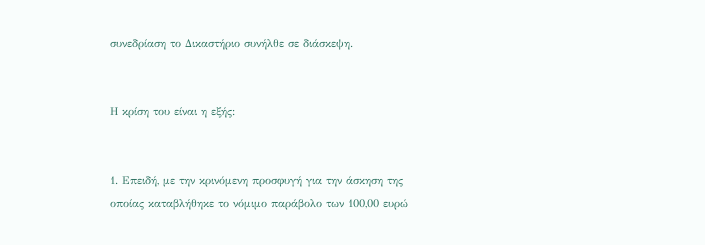συνεδρίαση το Δικαστήριο συνήλθε σε διάσκεψη.


Η κρίση του είναι η εξής:


1. Επειδή, με την κρινόμενη προσφυγή για την άσκηση της οποίας καταβλήθηκε το νόμιμο παράβολο των 100,00 ευρώ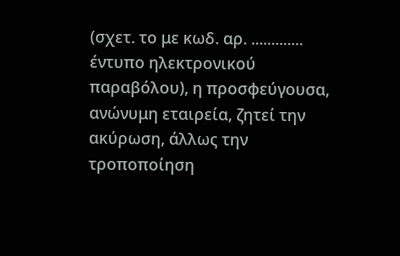(σχετ. το με κωδ. αρ. ............. έντυπο ηλεκτρονικού παραβόλου), η προσφεύγουσα, ανώνυμη εταιρεία, ζητεί την ακύρωση, άλλως την τροποποίηση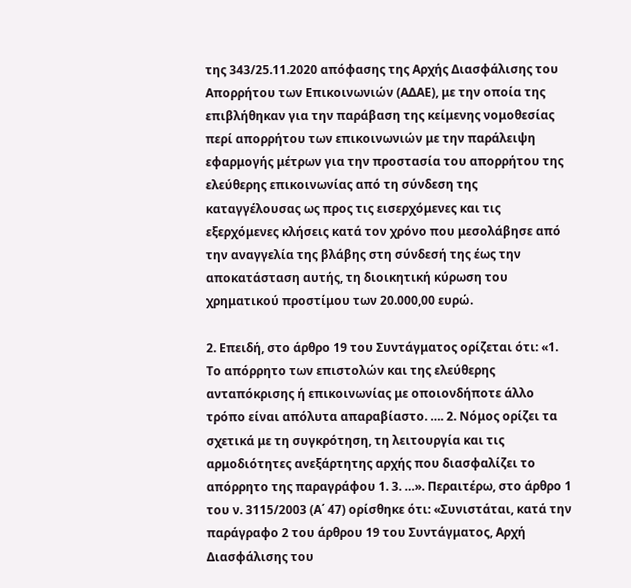της 343/25.11.2020 απόφασης της Αρχής Διασφάλισης του Απορρήτου των Επικοινωνιών (ΑΔΑΕ), με την οποία της επιβλήθηκαν για την παράβαση της κείμενης νομοθεσίας περί απορρήτου των επικοινωνιών με την παράλειψη εφαρμογής μέτρων για την προστασία του απορρήτου της ελεύθερης επικοινωνίας από τη σύνδεση της καταγγέλουσας ως προς τις εισερχόμενες και τις εξερχόμενες κλήσεις κατά τον χρόνο που μεσολάβησε από την αναγγελία της βλάβης στη σύνδεσή της έως την αποκατάσταση αυτής, τη διοικητική κύρωση του χρηματικού προστίμου των 20.000,00 ευρώ.

2. Επειδή, στο άρθρο 19 του Συντάγματος ορίζεται ότι: «1. Το απόρρητο των επιστολών και της ελεύθερης ανταπόκρισης ή επικοινωνίας με οποιονδήποτε άλλο τρόπο είναι απόλυτα απαραβίαστο. …. 2. Νόμος ορίζει τα σχετικά με τη συγκρότηση, τη λειτουργία και τις αρμοδιότητες ανεξάρτητης αρχής που διασφαλίζει το απόρρητο της παραγράφου 1. 3. …». Περαιτέρω, στο άρθρο 1 του ν. 3115/2003 (Α΄ 47) ορίσθηκε ότι: «Συνιστάται, κατά την παράγραφο 2 του άρθρου 19 του Συντάγματος, Αρχή Διασφάλισης του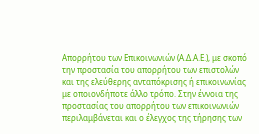Απορρήτου των Επικοινωνιών (Α.Δ.Α.Ε.), με σκοπό την προστασία του απορρήτου των επιστολών και της ελεύθερης ανταπόκρισης ή επικοινωνίας με οποιονδήποτε άλλο τρόπο. Στην έννοια της προστασίας του απορρήτου των επικοινωνιών περιλαμβάνεται και ο έλεγχος της τήρησης των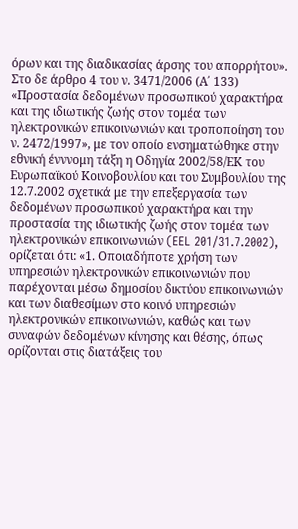όρων και της διαδικασίας άρσης του απορρήτου». Στο δε άρθρο 4 του ν. 3471/2006 (Α΄ 133) «Προστασία δεδομένων προσωπικού χαρακτήρα και της ιδιωτικής ζωής στον τομέα των ηλεκτρονικών επικοινωνιών και τροποποίηση του ν. 2472/1997», με τον οποίο ενσηματώθηκε στην εθνική ένννομη τάξη η Οδηγία 2002/58/ΕΚ του Ευρωπαϊκού Κοινοβουλίου και του Συμβουλίου της 12.7.2002 σχετικά με την επεξεργασία των δεδομένων προσωπικού χαρακτήρα και την προστασία της ιδιωτικής ζωής στον τομέα των ηλεκτρονικών επικοινωνιών (EEL 201/31.7.2002), ορίζεται ότι: «1. Οποιαδήποτε χρήση των υπηρεσιών ηλεκτρονικών επικοινωνιών που παρέχονται μέσω δημοσίου δικτύου επικοινωνιών και των διαθεσίμων στο κοινό υπηρεσιών ηλεκτρονικών επικοινωνιών, καθώς και των συναφών δεδομένων κίνησης και θέσης, όπως ορίζονται στις διατάξεις του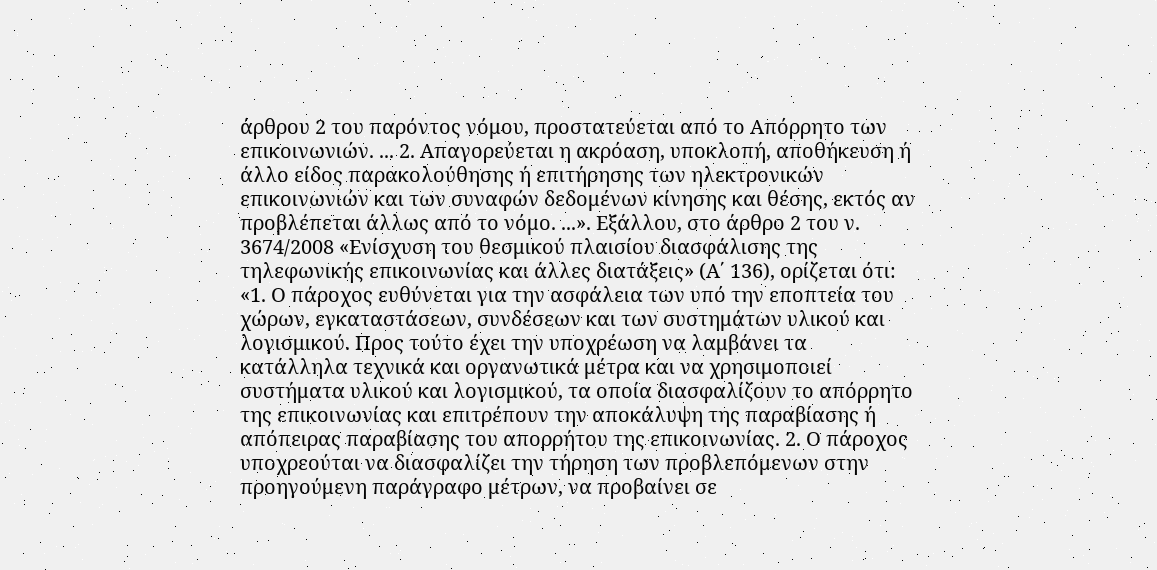άρθρου 2 του παρόντος νόμου, προστατεύεται από το Απόρρητο των επικοινωνιών. ... 2. Απαγορεύεται η ακρόαση, υποκλοπή, αποθήκευση ή άλλο είδος παρακολούθησης ή επιτήρησης των ηλεκτρονικών επικοινωνιών και των συναφών δεδομένων κίνησης και θέσης, εκτός αν προβλέπεται άλλως από το νόμο. ...». Εξάλλου, στο άρθρο 2 του ν. 3674/2008 «Ενίσχυση του θεσμικού πλαισίου διασφάλισης της τηλεφωνικής επικοινωνίας και άλλες διατάξεις» (Α΄ 136), ορίζεται ότι: «1. Ο πάροχος ευθύνεται για την ασφάλεια των υπό την εποπτεία του χώρων, εγκαταστάσεων, συνδέσεων και των συστημάτων υλικού και λογισμικού. Προς τούτο έχει την υποχρέωση να λαμβάνει τα κατάλληλα τεχνικά και οργανωτικά μέτρα και να χρησιμοποιεί συστήματα υλικού και λογισμικού, τα οποία διασφαλίζουν το απόρρητο της επικοινωνίας και επιτρέπουν την αποκάλυψη της παραβίασης ή απόπειρας παραβίασης του απορρήτου της επικοινωνίας. 2. Ο πάροχος υποχρεούται να διασφαλίζει την τήρηση των προβλεπόμενων στην προηγούμενη παράγραφο μέτρων, να προβαίνει σε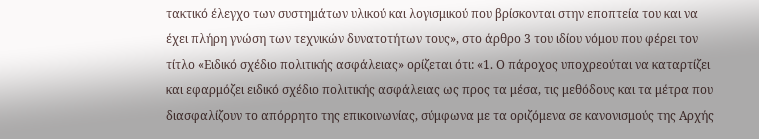τακτικό έλεγχο των συστημάτων υλικού και λογισμικού που βρίσκονται στην εποπτεία του και να έχει πλήρη γνώση των τεχνικών δυνατοτήτων τους», στο άρθρο 3 του ιδίου νόμου που φέρει τον τίτλο «Ειδικό σχέδιο πολιτικής ασφάλειας» ορίζεται ότι: «1. Ο πάροχος υποχρεούται να καταρτίζει και εφαρμόζει ειδικό σχέδιο πολιτικής ασφάλειας ως προς τα μέσα, τις μεθόδους και τα μέτρα που διασφαλίζουν το απόρρητο της επικοινωνίας, σύμφωνα με τα οριζόμενα σε κανονισμούς της Αρχής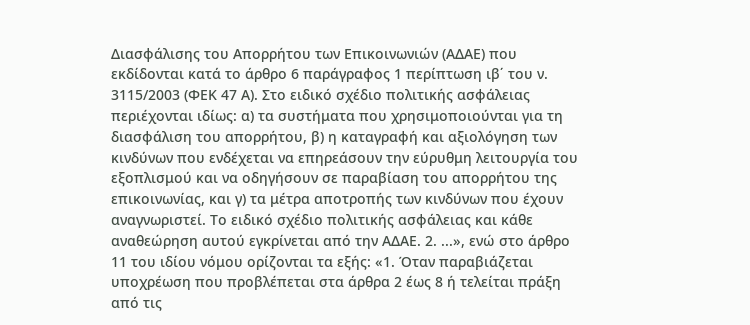Διασφάλισης του Απορρήτου των Επικοινωνιών (ΑΔΑΕ) που εκδίδονται κατά το άρθρο 6 παράγραφος 1 περίπτωση ιβ΄ του ν. 3115/2003 (ΦΕΚ 47 Α). Στο ειδικό σχέδιο πολιτικής ασφάλειας περιέχονται ιδίως: α) τα συστήματα που χρησιμοποιούνται για τη διασφάλιση του απορρήτου, β) η καταγραφή και αξιολόγηση των κινδύνων που ενδέχεται να επηρεάσουν την εύρυθμη λειτουργία του εξοπλισμού και να οδηγήσουν σε παραβίαση του απορρήτου της επικοινωνίας, και γ) τα μέτρα αποτροπής των κινδύνων που έχουν αναγνωριστεί. Το ειδικό σχέδιο πολιτικής ασφάλειας και κάθε αναθεώρηση αυτού εγκρίνεται από την ΑΔΑΕ. 2. ...», ενώ στο άρθρο 11 του ιδίου νόμου ορίζoνται τα εξής: «1. Όταν παραβιάζεται υποχρέωση που προβλέπεται στα άρθρα 2 έως 8 ή τελείται πράξη από τις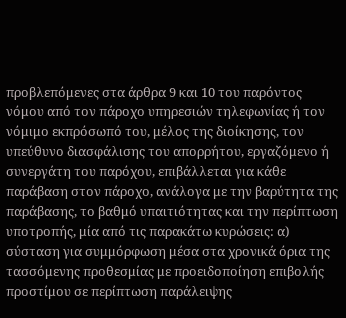προβλεπόμενες στα άρθρα 9 και 10 του παρόντος νόμου από τον πάροχο υπηρεσιών τηλεφωνίας ή τον νόμιμο εκπρόσωπό του, μέλος της διοίκησης, τον υπεύθυνο διασφάλισης του απορρήτου, εργαζόμενο ή συνεργάτη του παρόχου, επιβάλλεται για κάθε παράβαση στον πάροχο, ανάλογα με την βαρύτητα της παράβασης, το βαθμό υπαιτιότητας και την περίπτωση υποτροπής, μία από τις παρακάτω κυρώσεις: α) σύσταση για συμμόρφωση μέσα στα χρονικά όρια της τασσόμενης προθεσμίας με προειδοποίηση επιβολής προστίμου σε περίπτωση παράλειψης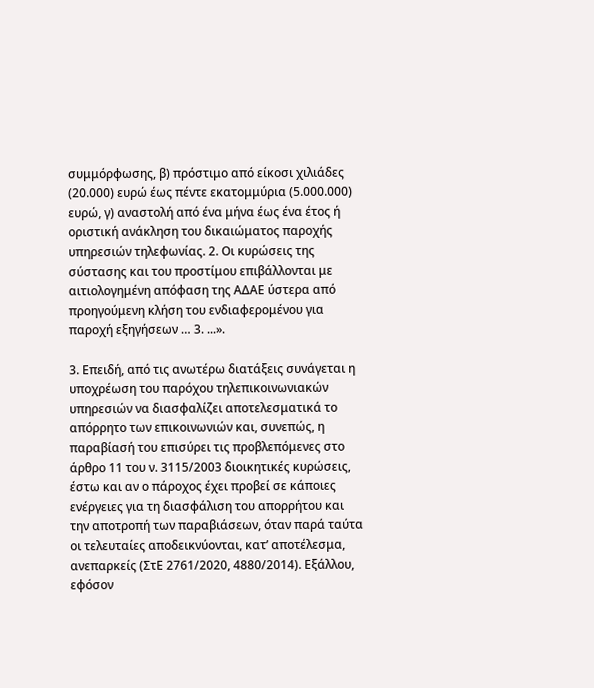συμμόρφωσης, β) πρόστιμο από είκοσι χιλιάδες (20.000) ευρώ έως πέντε εκατομμύρια (5.000.000) ευρώ, γ) αναστολή από ένα μήνα έως ένα έτος ή οριστική ανάκληση του δικαιώματος παροχής υπηρεσιών τηλεφωνίας. 2. Οι κυρώσεις της σύστασης και του προστίμου επιβάλλονται με αιτιολογημένη απόφαση της ΑΔΑΕ ύστερα από προηγούμενη κλήση του ενδιαφερομένου για παροχή εξηγήσεων … 3. ...».

3. Επειδή, από τις ανωτέρω διατάξεις συνάγεται η υποχρέωση του παρόχου τηλεπικοινωνιακών υπηρεσιών να διασφαλίζει αποτελεσματικά το απόρρητο των επικοινωνιών και, συνεπώς, η παραβίασή του επισύρει τις προβλεπόμενες στο άρθρο 11 του ν. 3115/2003 διοικητικές κυρώσεις, έστω και αν ο πάροχος έχει προβεί σε κάποιες ενέργειες για τη διασφάλιση του απορρήτου και την αποτροπή των παραβιάσεων, όταν παρά ταύτα οι τελευταίες αποδεικνύονται, κατ’ αποτέλεσμα, ανεπαρκείς (ΣτΕ 2761/2020, 4880/2014). Εξάλλου, εφόσον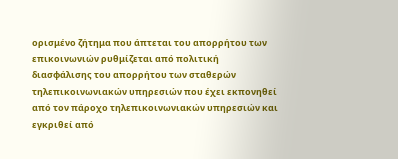ορισμένο ζήτημα που άπτεται του απορρήτου των επικοινωνιών ρυθμίζεται από πολιτική διασφάλισης του απορρήτου των σταθερών τηλεπικοινωνιακών υπηρεσιών που έχει εκπονηθεί από τον πάροχο τηλεπικοινωνιακών υπηρεσιών και εγκριθεί από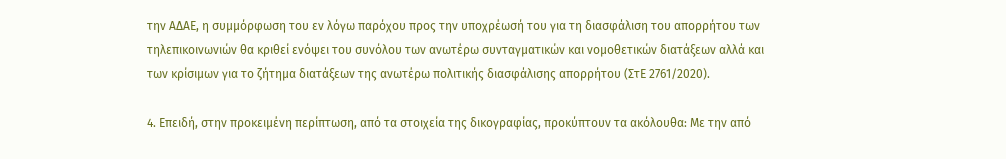την ΑΔΑΕ, η συμμόρφωση του εν λόγω παρόχου προς την υποχρέωσή του για τη διασφάλιση του απορρήτου των τηλεπικοινωνιών θα κριθεί ενόψει του συνόλου των ανωτέρω συνταγματικών και νομοθετικών διατάξεων αλλά και των κρίσιμων για το ζήτημα διατάξεων της ανωτέρω πολιτικής διασφάλισης απορρήτου (ΣτΕ 2761/2020).

4. Επειδή, στην προκειμένη περίπτωση, από τα στοιχεία της δικογραφίας, προκύπτουν τα ακόλουθα: Με την από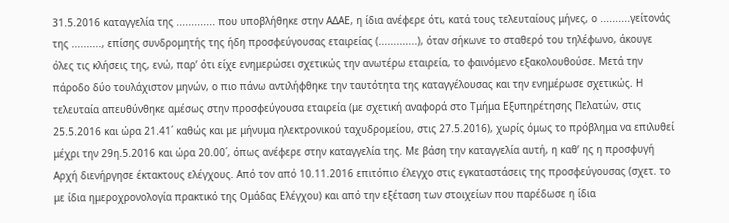31.5.2016 καταγγελία της ............. που υποβλήθηκε στην ΑΔΑΕ, η ίδια ανέφερε ότι, κατά τους τελευταίους μήνες, ο ..........γείτονάς της .........., επίσης συνδρομητής της ήδη προσφεύγουσας εταιρείας (.............), όταν σήκωνε το σταθερό του τηλέφωνο, άκουγε όλες τις κλήσεις της, ενώ, παρ’ ότι είχε ενημερώσει σχετικώς την ανωτέρω εταιρεία, το φαινόμενο εξακολουθούσε. Μετά την πάροδο δύο τουλάχιστον μηνών, ο πιο πάνω αντιλήφθηκε την ταυτότητα της καταγγέλουσας και την ενημέρωσε σχετικώς. Η τελευταία απευθύνθηκε αμέσως στην προσφεύγουσα εταιρεία (με σχετική αναφορά στο Τμήμα Εξυπηρέτησης Πελατών, στις 25.5.2016 και ώρα 21.41΄ καθώς και με μήνυμα ηλεκτρονικού ταχυδρομείου, στις 27.5.2016), χωρίς όμως το πρόβλημα να επιλυθεί μέχρι την 29η.5.2016 και ώρα 20.00΄, όπως ανέφερε στην καταγγελία της. Με βάση την καταγγελία αυτή, η καθ’ ης η προσφυγή Αρχή διενήργησε έκτακτους ελέγχους. Από τον από 10.11.2016 επιτόπιο έλεγχο στις εγκαταστάσεις της προσφεύγουσας (σχετ. το με ίδια ημεροχρονολογία πρακτικό της Ομάδας Ελέγχου) και από την εξέταση των στοιχείων που παρέδωσε η ίδια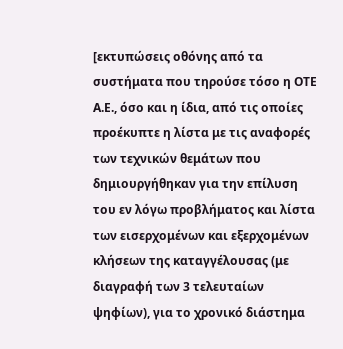[εκτυπώσεις οθόνης από τα συστήματα που τηρούσε τόσο η ΟΤΕ Α.Ε., όσο και η ίδια, από τις οποίες προέκυπτε η λίστα με τις αναφορές των τεχνικών θεμάτων που δημιουργήθηκαν για την επίλυση του εν λόγω προβλήματος και λίστα των εισερχομένων και εξερχομένων κλήσεων της καταγγέλουσας (με διαγραφή των 3 τελευταίων ψηφίων), για το χρονικό διάστημα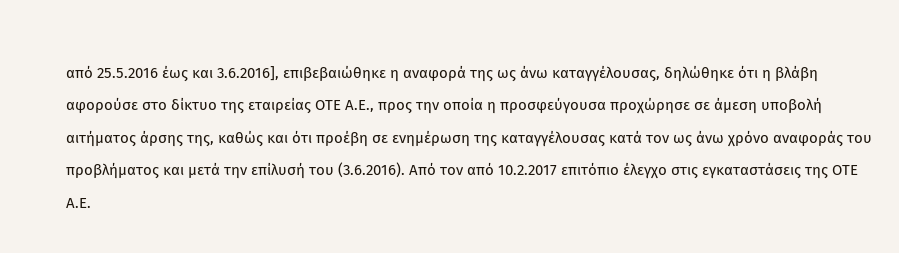από 25.5.2016 έως και 3.6.2016], επιβεβαιώθηκε η αναφορά της ως άνω καταγγέλουσας, δηλώθηκε ότι η βλάβη αφορούσε στο δίκτυο της εταιρείας ΟΤΕ Α.Ε., προς την οποία η προσφεύγουσα προχώρησε σε άμεση υποβολή αιτήματος άρσης της, καθώς και ότι προέβη σε ενημέρωση της καταγγέλουσας κατά τον ως άνω χρόνο αναφοράς του προβλήματος και μετά την επίλυσή του (3.6.2016). Από τον από 10.2.2017 επιτόπιο έλεγχο στις εγκαταστάσεις της ΟΤΕ Α.Ε.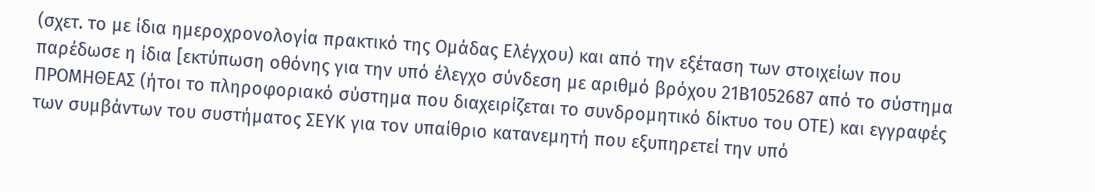(σχετ. το με ίδια ημεροχρονολογία πρακτικό της Ομάδας Ελέγχου) και από την εξέταση των στοιχείων που παρέδωσε η ίδια [εκτύπωση οθόνης για την υπό έλεγχο σύνδεση με αριθμό βρόχου 21Β1052687 από το σύστημα ΠΡΟΜΗΘΕΑΣ (ήτοι το πληροφοριακό σύστημα που διαχειρίζεται το συνδρομητικό δίκτυο του ΟΤΕ) και εγγραφές των συμβάντων του συστήματος ΣΕΥΚ για τον υπαίθριο κατανεμητή που εξυπηρετεί την υπό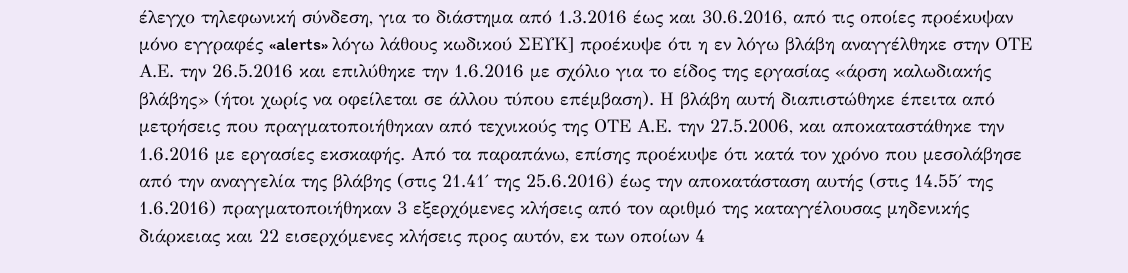έλεγχο τηλεφωνική σύνδεση, για το διάστημα από 1.3.2016 έως και 30.6.2016, από τις οποίες προέκυψαν μόνο εγγραφές «alerts» λόγω λάθους κωδικού ΣΕΥΚ] προέκυψε ότι η εν λόγω βλάβη αναγγέλθηκε στην ΟΤΕ Α.Ε. την 26.5.2016 και επιλύθηκε την 1.6.2016 με σχόλιο για το είδος της εργασίας «άρση καλωδιακής βλάβης» (ήτοι χωρίς να οφείλεται σε άλλου τύπου επέμβαση). Η βλάβη αυτή διαπιστώθηκε έπειτα από μετρήσεις που πραγματοποιήθηκαν από τεχνικούς της ΟΤΕ Α.Ε. την 27.5.2006, και αποκαταστάθηκε την 1.6.2016 με εργασίες εκσκαφής. Από τα παραπάνω, επίσης προέκυψε ότι κατά τον χρόνο που μεσολάβησε από την αναγγελία της βλάβης (στις 21.41΄ της 25.6.2016) έως την αποκατάσταση αυτής (στις 14.55΄ της 1.6.2016) πραγματοποιήθηκαν 3 εξερχόμενες κλήσεις από τον αριθμό της καταγγέλουσας μηδενικής διάρκειας και 22 εισερχόμενες κλήσεις προς αυτόν, εκ των οποίων 4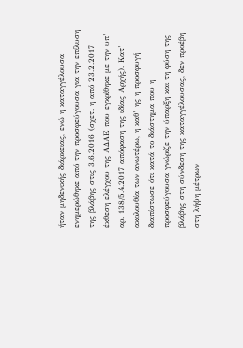ήταν μηδενικής διάρκειας, ενώ η καταγγέλουσα ενημερώθηκε από την προσφεύγουσα για την επίλυση της βλάβης στις 3.6.2016 (σχετ. η από 23.2.2017 έκθεση ελέγχου της ΑΔΑΕ που εγκρίθηκε με την υπ’ αρ. 138/5.4.2017 απόφαση της ιδίας Αρχής). Κατ’ ακολουθία των ανωτέρω, η καθ’ ης η προσφυγή διαπίστωσε ότι κατά το διάστημα που η προσφεύγουσα γνώριζε την ύπαρξη και τη φύση της βλάβης στη σύνδεση της καταγγέλουσας, δεν προέβη στη λήψη μέτρων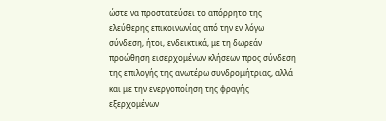ώστε να προστατεύσει το απόρρητο της ελεύθερης επικοινωνίας από την εν λόγω σύνδεση, ήτοι, ενδεικτικά, με τη δωρεάν προώθηση εισερχομένων κλήσεων προς σύνδεση της επιλογής της ανωτέρω συνδρομήτριας, αλλά και με την ενεργοποίηση της φραγής εξερχομένων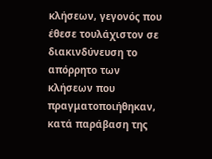κλήσεων, γεγονός που έθεσε τουλάχιστον σε διακινδύνευση το απόρρητο των κλήσεων που πραγματοποιήθηκαν, κατά παράβαση της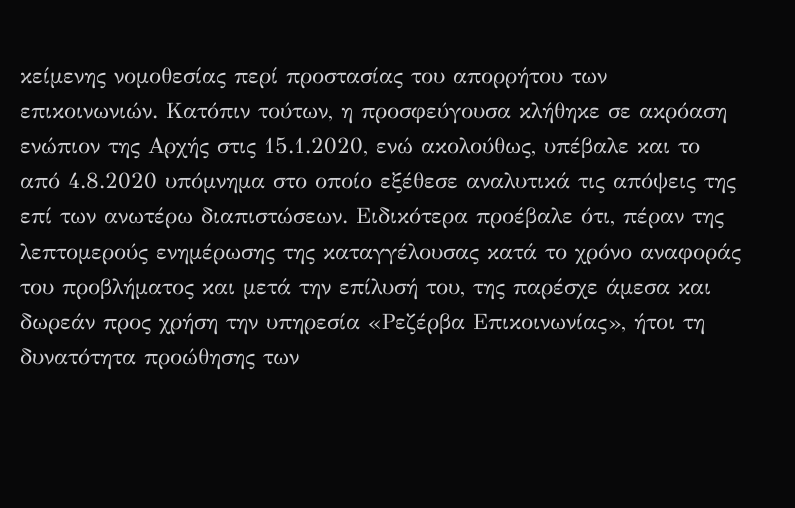κείμενης νομοθεσίας περί προστασίας του απορρήτου των επικοινωνιών. Κατόπιν τούτων, η προσφεύγουσα κλήθηκε σε ακρόαση ενώπιον της Αρχής στις 15.1.2020, ενώ ακολούθως, υπέβαλε και το από 4.8.2020 υπόμνημα στο οποίο εξέθεσε αναλυτικά τις απόψεις της επί των ανωτέρω διαπιστώσεων. Ειδικότερα προέβαλε ότι, πέραν της λεπτομερούς ενημέρωσης της καταγγέλουσας κατά το χρόνο αναφοράς του προβλήματος και μετά την επίλυσή του, της παρέσχε άμεσα και δωρεάν προς χρήση την υπηρεσία «Ρεζέρβα Επικοινωνίας», ήτοι τη δυνατότητα προώθησης των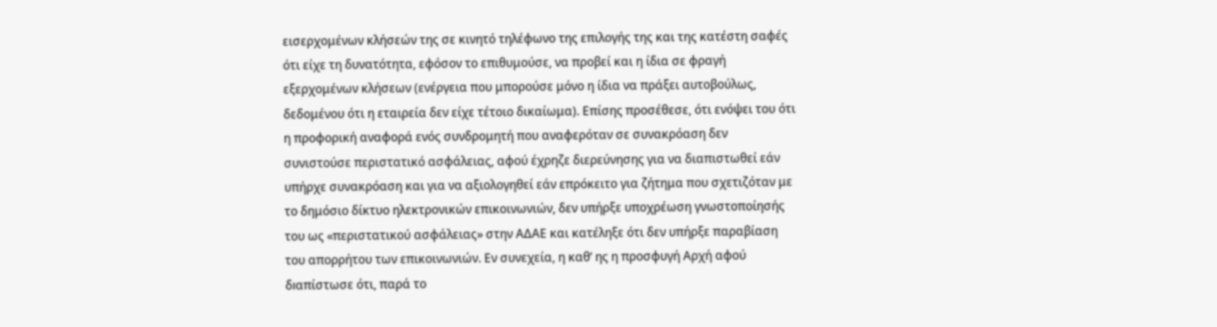εισερχομένων κλήσεών της σε κινητό τηλέφωνο της επιλογής της και της κατέστη σαφές ότι είχε τη δυνατότητα, εφόσον το επιθυμούσε, να προβεί και η ίδια σε φραγή εξερχομένων κλήσεων (ενέργεια που μπορούσε μόνο η ίδια να πράξει αυτοβούλως, δεδομένου ότι η εταιρεία δεν είχε τέτοιο δικαίωμα). Επίσης προσέθεσε, ότι ενόψει του ότι η προφορική αναφορά ενός συνδρομητή που αναφερόταν σε συνακρόαση δεν συνιστούσε περιστατικό ασφάλειας, αφού έχρηζε διερεύνησης για να διαπιστωθεί εάν υπήρχε συνακρόαση και για να αξιολογηθεί εάν επρόκειτο για ζήτημα που σχετιζόταν με το δημόσιο δίκτυο ηλεκτρονικών επικοινωνιών, δεν υπήρξε υποχρέωση γνωστοποίησής του ως «περιστατικού ασφάλειας» στην ΑΔΑΕ και κατέληξε ότι δεν υπήρξε παραβίαση του απορρήτου των επικοινωνιών. Εν συνεχεία, η καθ’ ης η προσφυγή Αρχή αφού δıαπίστωσε ότι, παρά το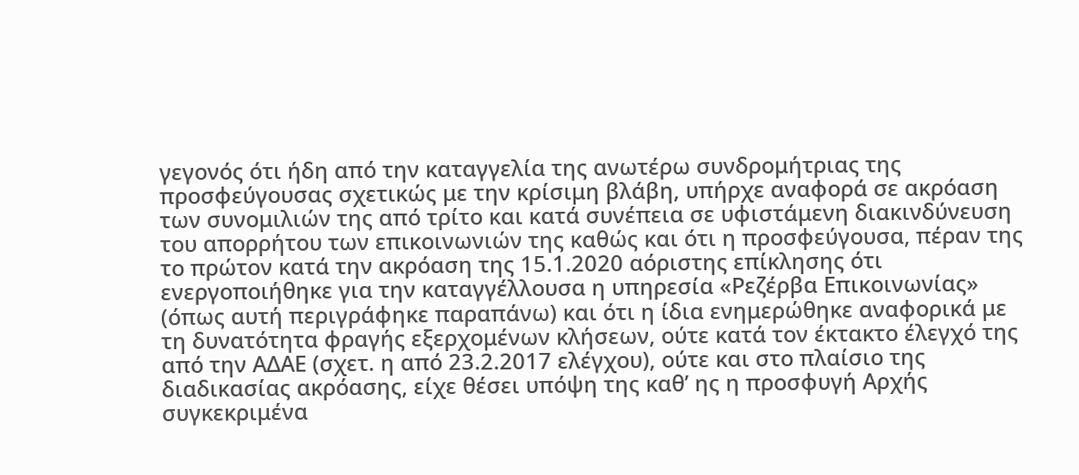γεγονός ότι ήδη από την καταγγελία της ανωτέρω συνδρομήτριας της προσφεύγουσας σχετικώς με την κρίσιμη βλάβη, υπήρχε αναφορά σε ακρόαση των συνομιλιών της από τρίτο και κατά συνέπεια σε υφιστάμενη διακινδύνευση του απορρήτου των επικοινωνιών της καθώς και ότι η προσφεύγουσα, πέραν της το πρώτον κατά την ακρόαση της 15.1.2020 αόριστης επίκλησης ότι ενεργοποιήθηκε για την καταγγέλλουσα η υπηρεσία «Ρεζέρβα Επικοινωνίας» (όπως αυτή περιγράφηκε παραπάνω) και ότι η ίδια ενημερώθηκε αναφορικά με τη δυνατότητα φραγής εξερχομένων κλήσεων, ούτε κατά τον έκτακτο έλεγχό της από την ΑΔΑΕ (σχετ. η από 23.2.2017 ελέγχου), ούτε και στο πλαίσιο της διαδικασίας ακρόασης, είχε θέσει υπόψη της καθ’ ης η προσφυγή Αρχής συγκεκριμένα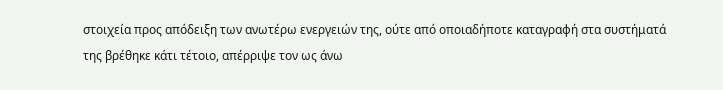στοιχεία προς απόδειξη των ανωτέρω ενεργειών της, ούτε από οποιαδήποτε καταγραφή στα συστήματά της βρέθηκε κάτι τέτοιο, απέρριψε τον ως άνω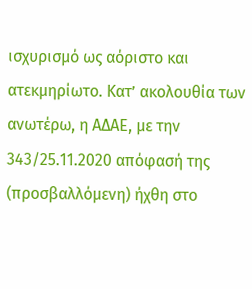ισχυρισμό ως αόριστο και ατεκμηρίωτο. Κατ’ ακολουθία των ανωτέρω, η ΑΔΑΕ, με την 343/25.11.2020 απόφασή της (προσβαλλόμενη) ήχθη στο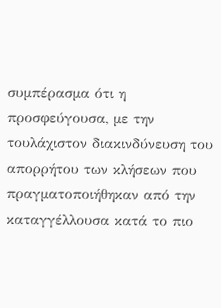συμπέρασμα ότι η προσφεύγουσα, με την τουλάχιστον διακινδύνευση του απορρήτου των κλήσεων που πραγματοποιήθηκαν από την καταγγέλλουσα κατά το πιο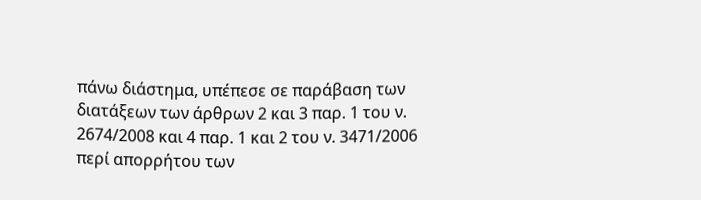πάνω διάστημα, υπέπεσε σε παράβαση των διατάξεων των άρθρων 2 και 3 παρ. 1 του ν. 2674/2008 και 4 παρ. 1 και 2 του ν. 3471/2006 περί απορρήτου των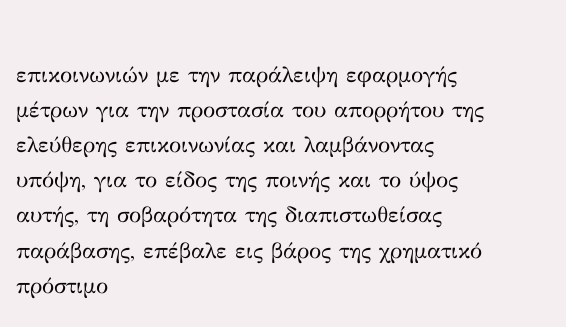επικοινωνιών με την παράλειψη εφαρμογής μέτρων για την προστασία του απορρήτου της ελεύθερης επικοινωνίας και λαμβάνοντας υπόψη, για το είδος της ποινής και το ύψος αυτής, τη σοβαρότητα της διαπιστωθείσας παράβασης, επέβαλε εις βάρος της χρηματικό πρόστιμο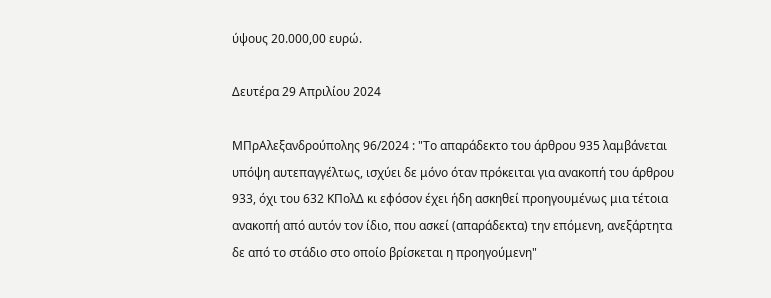ύψους 20.000,00 ευρώ.

Δευτέρα 29 Απριλίου 2024

ΜΠρΑλεξανδρούπολης 96/2024 : "Το απαράδεκτο του άρθρου 935 λαμβάνεται υπόψη αυτεπαγγέλτως, ισχύει δε μόνο όταν πρόκειται για ανακοπή του άρθρου 933, όχι του 632 ΚΠολΔ κι εφόσον έχει ήδη ασκηθεί προηγουμένως μια τέτοια ανακοπή από αυτόν τον ίδιο, που ασκεί (απαράδεκτα) την επόμενη, ανεξάρτητα δε από το στάδιο στο οποίο βρίσκεται η προηγούμενη"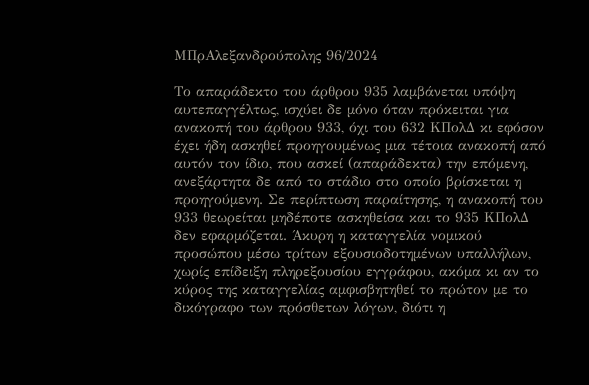ΜΠρΑλεξανδρούπολης 96/2024

Το απαράδεκτο του άρθρου 935 λαμβάνεται υπόψη αυτεπαγγέλτως, ισχύει δε μόνο όταν πρόκειται για ανακοπή του άρθρου 933, όχι του 632 ΚΠολΔ κι εφόσον έχει ήδη ασκηθεί προηγουμένως μια τέτοια ανακοπή από αυτόν τον ίδιο, που ασκεί (απαράδεκτα) την επόμενη, ανεξάρτητα δε από το στάδιο στο οποίο βρίσκεται η προηγούμενη. Σε περίπτωση παραίτησης, η ανακοπή του 933 θεωρείται μηδέποτε ασκηθείσα και το 935 ΚΠολΔ δεν εφαρμόζεται. Άκυρη η καταγγελία νομικού προσώπου μέσω τρίτων εξουσιοδοτημένων υπαλλήλων, χωρίς επίδειξη πληρεξουσίου εγγράφου, ακόμα κι αν το κύρος της καταγγελίας αμφισβητηθεί το πρώτον με το δικόγραφο των πρόσθετων λόγων, διότι η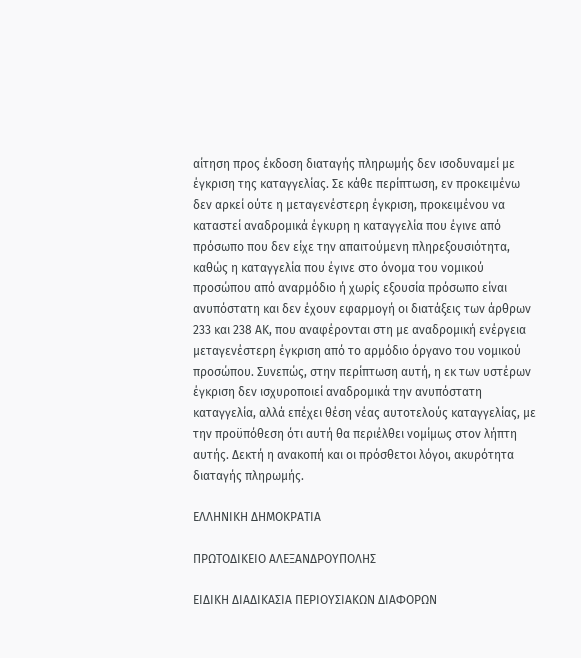αίτηση προς έκδοση διαταγής πληρωμής δεν ισοδυναμεί με έγκριση της καταγγελίας. Σε κάθε περίπτωση, εν προκειμένω δεν αρκεί ούτε η μεταγενέστερη έγκριση, προκειμένου να καταστεί αναδρομικά έγκυρη η καταγγελία που έγινε από πρόσωπο που δεν είχε την απαιτούμενη πληρεξουσιότητα, καθώς η καταγγελία που έγινε στο όνομα του νομικού προσώπου από αναρμόδιο ή χωρίς εξουσία πρόσωπο είναι ανυπόστατη και δεν έχουν εφαρμογή οι διατάξεις των άρθρων 233 και 238 ΑΚ, που αναφέρονται στη με αναδρομική ενέργεια μεταγενέστερη έγκριση από το αρμόδιο όργανο του νομικού προσώπου. Συνεπώς, στην περίπτωση αυτή, η εκ των υστέρων έγκριση δεν ισχυροποιεί αναδρομικά την ανυπόστατη καταγγελία, αλλά επέχει θέση νέας αυτοτελούς καταγγελίας, με την προϋπόθεση ότι αυτή θα περιέλθει νομίμως στον λήπτη αυτής. Δεκτή η ανακοπή και οι πρόσθετοι λόγοι, ακυρότητα διαταγής πληρωμής.

ΕΛΛΗΝΙΚΗ ΔΗΜΟΚΡΑΤΙΑ

ΠΡΩΤΟΔΙΚΕΙΟ ΑΛΕΞΑΝΔΡΟΥΠΟΛΗΣ

ΕΙΔΙΚΗ ΔΙΑΔΙΚΑΣΙΑ ΠΕΡΙΟΥΣΙΑΚΩΝ ΔΙΑΦΟΡΩΝ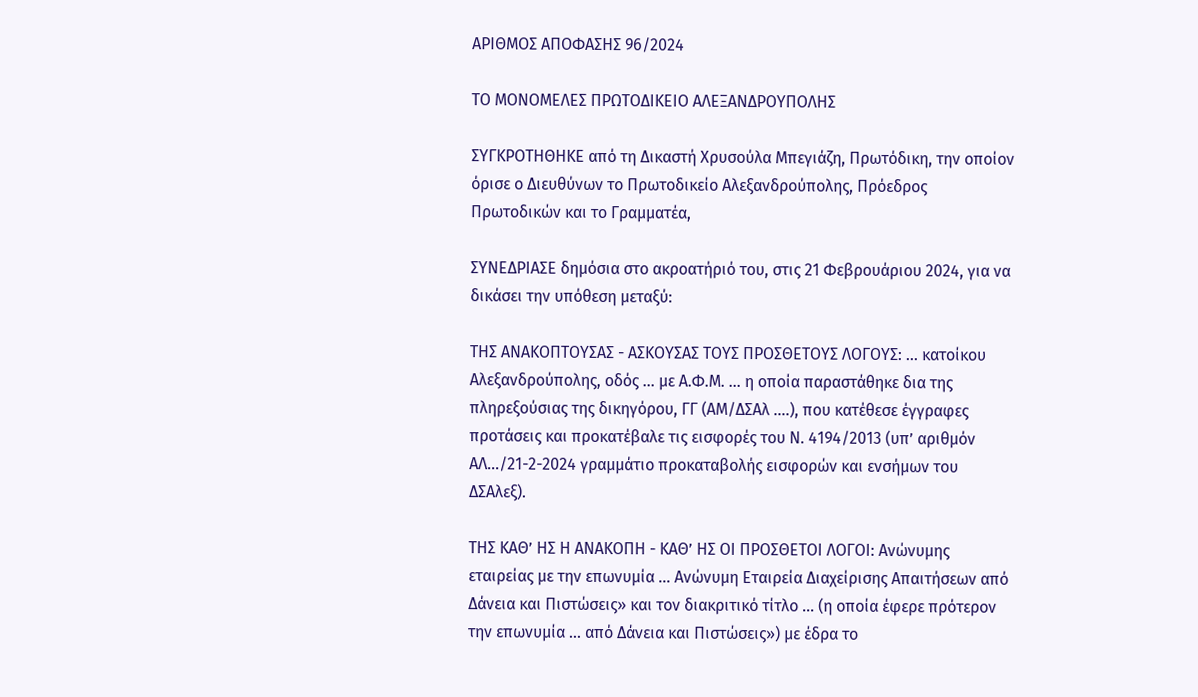ΑΡΙΘΜΟΣ ΑΠΟΦΑΣΗΣ 96/2024

ΤΟ ΜΟΝΟΜΕΛΕΣ ΠΡΩΤΟΔΙΚΕΙΟ ΑΛΕΞΑΝΔΡΟΥΠΟΛΗΣ

ΣΥΓΚΡΟΤΗΘΗΚΕ από τη Δικαστή Χρυσούλα Μπεγιάζη, Πρωτόδικη, την οποίον όρισε ο Διευθύνων το Πρωτοδικείο Αλεξανδρούπολης, Πρόεδρος Πρωτοδικών και το Γραμματέα,

ΣΥΝΕΔΡΙΑΣΕ δημόσια στο ακροατήριό του, στις 21 Φεβρουάριου 2024, για να δικάσει την υπόθεση μεταξύ:

ΤΗΣ ΑΝΑΚΟΠΤΟΥΣΑΣ - ΑΣΚΟΥΣΑΣ ΤΟΥΣ ΠΡΟΣΘΕΤΟΥΣ ΛΟΓΟΥΣ: ... κατοίκου Αλεξανδρούπολης, οδός ... με Α.Φ.Μ. ... η οποία παραστάθηκε δια της πληρεξούσιας της δικηγόρου, ΓΓ (ΑΜ/ΔΣΑλ ….), που κατέθεσε έγγραφες προτάσεις και προκατέβαλε τις εισφορές του Ν. 4194/2013 (υπ’ αριθμόν ΑΛ.../21-2-2024 γραμμάτιο προκαταβολής εισφορών και ενσήμων του ΔΣΑλεξ).

ΤΗΣ ΚΑΘ’ ΗΣ Η ΑΝΑΚΟΠΗ - ΚΑΘ’ ΗΣ ΟΙ ΠΡΟΣΘΕΤΟΙ ΛΟΓΟΙ: Ανώνυμης εταιρείας με την επωνυμία ... Ανώνυμη Εταιρεία Διαχείρισης Απαιτήσεων από Δάνεια και Πιστώσεις» και τον διακριτικό τίτλο ... (η οποία έφερε πρότερον την επωνυμία ... από Δάνεια και Πιστώσεις») με έδρα το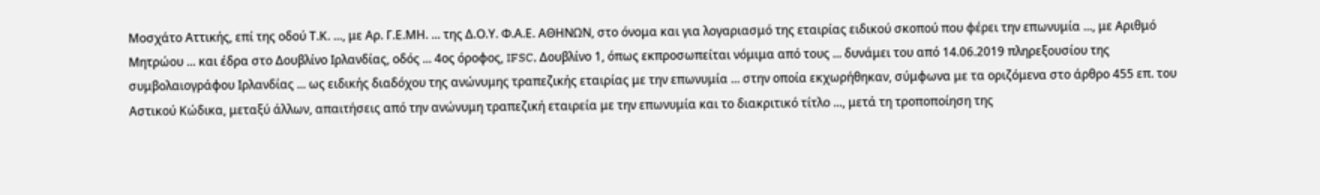Μοσχάτο Αττικής, επί της οδού Τ.Κ. ..., με Αρ. Γ.Ε.ΜΗ. ... της Δ.Ο.Υ. Φ.Α.Ε. ΑΘΗΝΩΝ, στο όνομα και για λογαριασμό της εταιρίας ειδικού σκοπού που φέρει την επωνυμία ..., με Αριθμό Μητρώου ... και έδρα στο Δουβλίνο Ιρλανδίας, οδός ... 4ος όροφος, IFSC, Δουβλίνο 1, όπως εκπροσωπείται νόμιμα από τους ... δυνάμει του από 14.06.2019 πληρεξουσίου της συμβολαιογράφου Ιρλανδίας ... ως ειδικής διαδόχου της ανώνυμης τραπεζικής εταιρίας με την επωνυμία ... στην οποία εκχωρήθηκαν, σύμφωνα με τα οριζόμενα στο άρθρο 455 επ. του Αστικού Κώδικα, μεταξύ άλλων, απαιτήσεις από την ανώνυμη τραπεζική εταιρεία με την επωνυμία και το διακριτικό τίτλο ..., μετά τη τροποποίηση της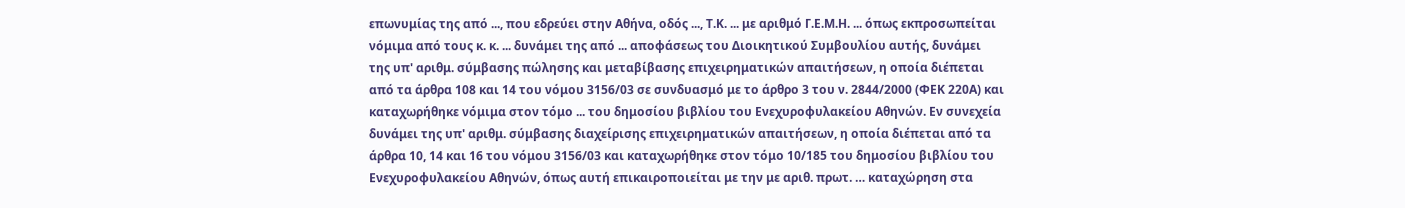επωνυμίας της από ..., που εδρεύει στην Αθήνα, οδός ..., Τ.Κ. ... με αριθμό Γ.Ε.Μ.Η. ... όπως εκπροσωπείται νόμιμα από τους κ. κ. ... δυνάμει της από ... αποφάσεως του Διοικητικού Συμβουλίου αυτής, δυνάμει της υπ' αριθμ. σύμβασης πώλησης και μεταβίβασης επιχειρηματικών απαιτήσεων, η οποία διέπεται από τα άρθρα 108 και 14 του νόμου 3156/03 σε συνδυασμό με το άρθρο 3 του ν. 2844/2000 (ΦΕΚ 220Α) και καταχωρήθηκε νόμιμα στον τόμο ... του δημοσίου βιβλίου του Ενεχυροφυλακείου Αθηνών. Εν συνεχεία δυνάμει της υπ' αριθμ. σύμβασης διαχείρισης επιχειρηματικών απαιτήσεων, η οποία διέπεται από τα άρθρα 10, 14 και 16 του νόμου 3156/03 και καταχωρήθηκε στον τόμο 10/185 του δημοσίου βιβλίου του Ενεχυροφυλακείου Αθηνών, όπως αυτή επικαιροποιείται με την με αριθ. πρωτ. … καταχώρηση στα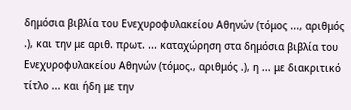δημόσια βιβλία του Ενεχυροφυλακείου Αθηνών (τόμος ..., αριθμός .), και την με αριθ. πρωτ. ... καταχώρηση στα δημόσια βιβλία του Ενεχυροφυλακείου Αθηνών (τόμος., αριθμός .), η ... με διακριτικό τίτλο ... και ήδη με την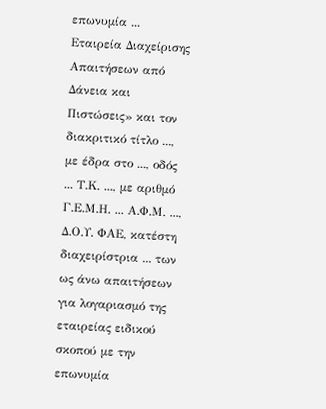επωνυμία ... Εταιρεία Διαχείρισης Απαιτήσεων από Δάνεια και Πιστώσεις» και τον διακριτικό τίτλο ..., με έδρα στο ..., οδός ... Τ.Κ. ..., με αριθμό Γ.Ε.Μ.Η. ... Α.Φ.Μ. ..., Δ.Ο.Υ. ΦΑΕ, κατέστη διαχειρίστρια ... των ως άνω απαιτήσεων για λογαριασμό της εταιρείας ειδικού σκοπού με την επωνυμία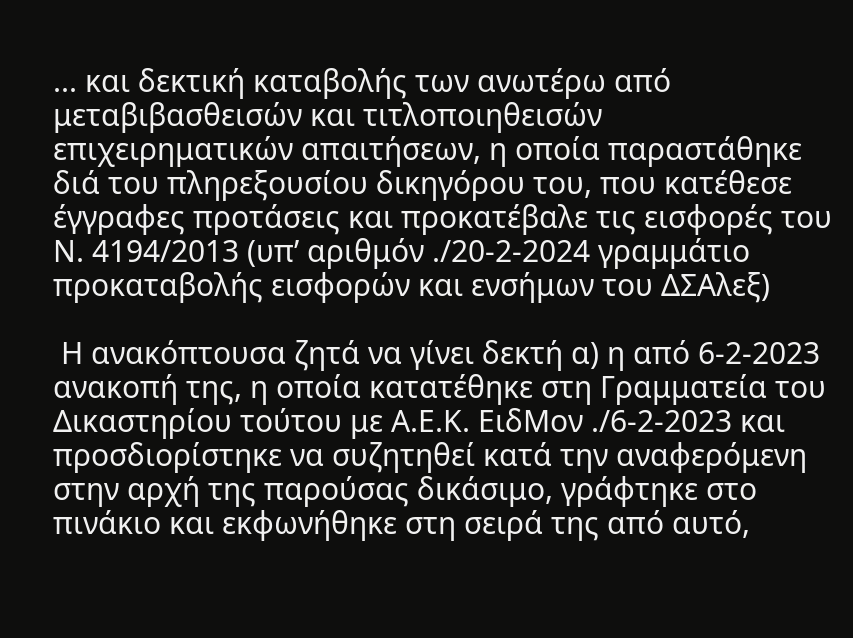... και δεκτική καταβολής των ανωτέρω από μεταβιβασθεισών και τιτλοποιηθεισών επιχειρηματικών απαιτήσεων, η οποία παραστάθηκε διά του πληρεξουσίου δικηγόρου του, που κατέθεσε έγγραφες προτάσεις και προκατέβαλε τις εισφορές του Ν. 4194/2013 (υπ’ αριθμόν ./20-2-2024 γραμμάτιο προκαταβολής εισφορών και ενσήμων του ΔΣΑλεξ)

 Η ανακόπτουσα ζητά να γίνει δεκτή α) η από 6-2-2023 ανακοπή της, η οποία κατατέθηκε στη Γραμματεία του Δικαστηρίου τούτου με Α.Ε.Κ. ΕιδΜον ./6-2-2023 και προσδιορίστηκε να συζητηθεί κατά την αναφερόμενη στην αρχή της παρούσας δικάσιμο, γράφτηκε στο πινάκιο και εκφωνήθηκε στη σειρά της από αυτό,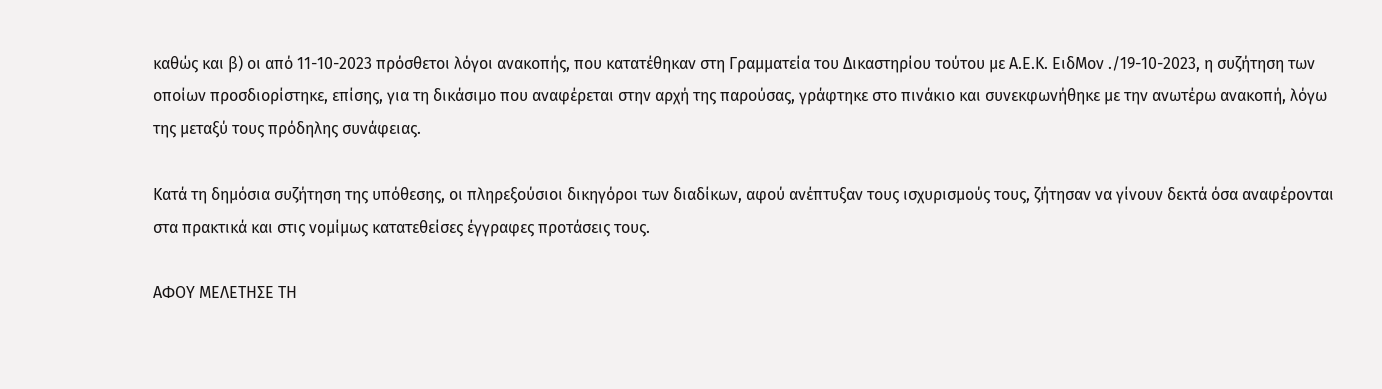καθώς και β) οι από 11-10-2023 πρόσθετοι λόγοι ανακοπής, που κατατέθηκαν στη Γραμματεία του Δικαστηρίου τούτου με Α.Ε.Κ. ΕιδΜον ./19-10-2023, η συζήτηση των οποίων προσδιορίστηκε, επίσης, για τη δικάσιμο που αναφέρεται στην αρχή της παρούσας, γράφτηκε στο πινάκιο και συνεκφωνήθηκε με την ανωτέρω ανακοπή, λόγω της μεταξύ τους πρόδηλης συνάφειας.

Kατά τη δημόσια συζήτηση της υπόθεσης, οι πληρεξούσιοι δικηγόροι των διαδίκων, αφού ανέπτυξαν τους ισχυρισμούς τους, ζήτησαν να γίνουν δεκτά όσα αναφέρονται στα πρακτικά και στις νομίμως κατατεθείσες έγγραφες προτάσεις τους.

ΑΦΟΥ ΜΕΛΕΤΗΣΕ ΤΗ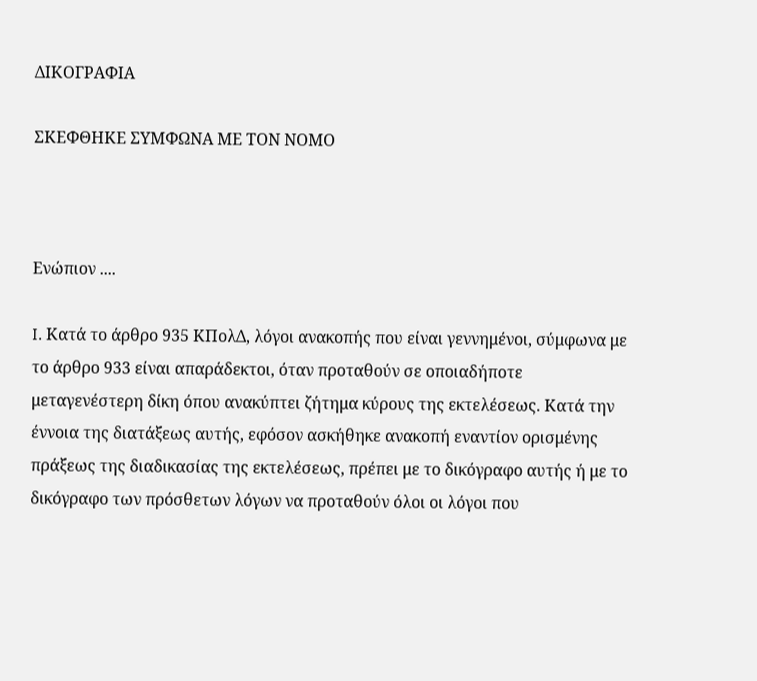ΔΙΚΟΓΡΑΦΙΑ

ΣΚΕΦΘΗΚΕ ΣΥΜΦΩΝΑ ΜΕ ΤΟΝ ΝΟΜΟ



Ενώπιον ....

I. Κατά το άρθρο 935 ΚΠολΔ, λόγοι ανακοπής που είναι γεννημένοι, σύμφωνα με το άρθρο 933 είναι απαράδεκτοι, όταν προταθούν σε οποιαδήποτε μεταγενέστερη δίκη όπου ανακύπτει ζήτημα κύρους της εκτελέσεως. Κατά την έννοια της διατάξεως αυτής, εφόσον ασκήθηκε ανακοπή εναντίον ορισμένης πράξεως της διαδικασίας της εκτελέσεως, πρέπει με το δικόγραφο αυτής ή με το δικόγραφο των πρόσθετων λόγων να προταθούν όλοι οι λόγοι που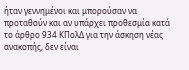ήταν γεννημένοι και μπορούσαν να προταθούν και αν υπάρχει προθεσμία κατά το άρθρο 934 ΚΠολΔ για την άσκηση νέας ανακοπής, δεν είναι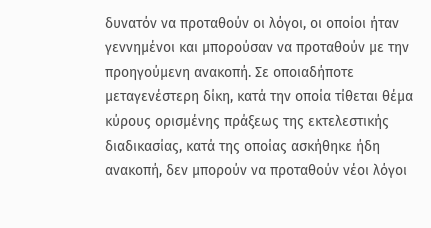δυνατόν να προταθούν οι λόγοι, οι οποίοι ήταν γεννημένοι και μπορούσαν να προταθούν με την προηγούμενη ανακοπή. Σε οποιαδήποτε μεταγενέστερη δίκη, κατά την οποία τίθεται θέμα κύρους ορισμένης πράξεως της εκτελεστικής διαδικασίας, κατά της οποίας ασκήθηκε ήδη ανακοπή, δεν μπορούν να προταθούν νέοι λόγοι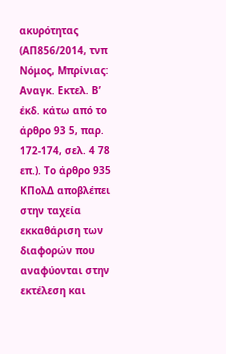ακυρότητας (ΑΠ856/2014, τνπ Νόμος, Μπρίνιας: Αναγκ. Εκτελ. Β’ έκδ. κάτω από το άρθρο 93 5, παρ. 172-174, σελ. 4 78 επ.). Το άρθρο 935 ΚΠολΔ αποβλέπει στην ταχεία εκκαθάριση των διαφορών που αναφύονται στην εκτέλεση και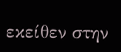εκείθεν στην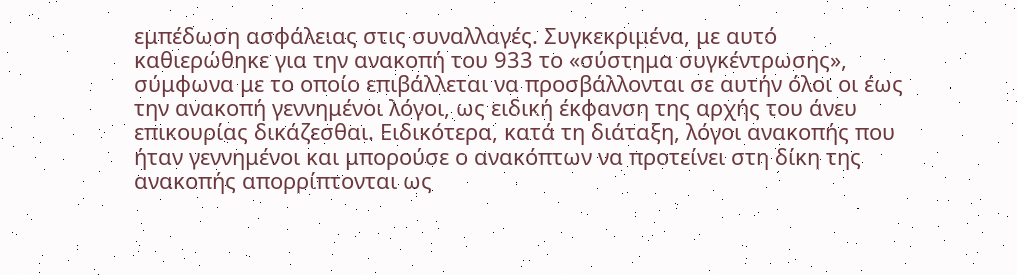εμπέδωση ασφάλειας στις συναλλαγές. Συγκεκριμένα, με αυτό καθιερώθηκε για την ανακοπή του 933 το «σύστημα συγκέντρωσης», σύμφωνα με το οποίο επιβάλλεται να προσβάλλονται σε αυτήν όλοι οι έως την ανακοπή γεννημένοι λόγοι, ως ειδική έκφανση της αρχής του άνευ επικουρίας δικάζεσθαι. Ειδικότερα, κατά τη διάταξη, λόγοι ανακοπής που ήταν γεννημένοι και μπορούσε ο ανακόπτων να προτείνει στη δίκη της ανακοπής απορρίπτονται ως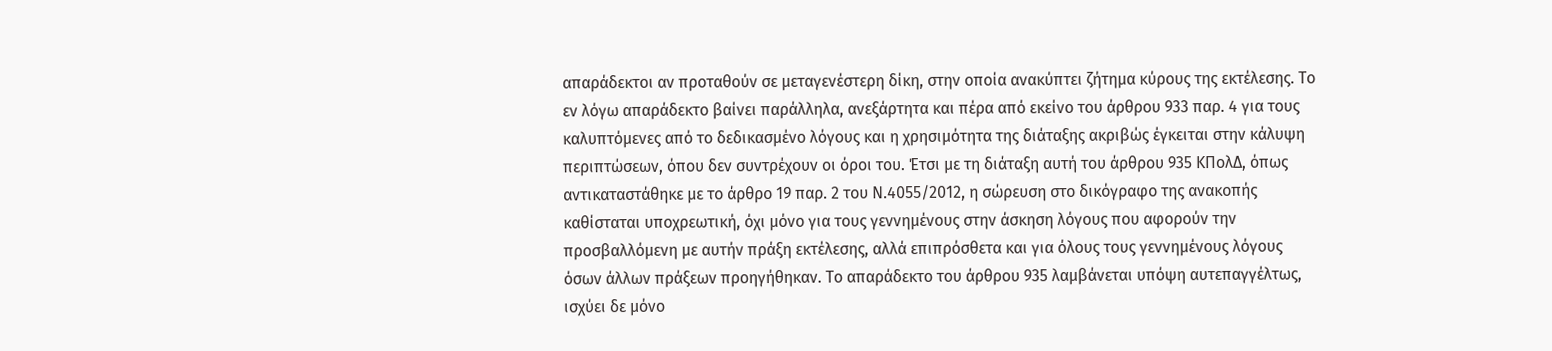απαράδεκτοι αν προταθούν σε μεταγενέστερη δίκη, στην οποία ανακύπτει ζήτημα κύρους της εκτέλεσης. Το εν λόγω απαράδεκτο βαίνει παράλληλα, ανεξάρτητα και πέρα από εκείνο του άρθρου 933 παρ. 4 για τους καλυπτόμενες από το δεδικασμένο λόγους και η χρησιμότητα της διάταξης ακριβώς έγκειται στην κάλυψη περιπτώσεων, όπου δεν συντρέχουν οι όροι του. Έτσι με τη διάταξη αυτή του άρθρου 935 ΚΠολΔ, όπως αντικαταστάθηκε με το άρθρο 19 παρ. 2 του Ν.4055/2012, η σώρευση στο δικόγραφο της ανακοπής καθίσταται υποχρεωτική, όχι μόνο για τους γεννημένους στην άσκηση λόγους που αφορούν την προσβαλλόμενη με αυτήν πράξη εκτέλεσης, αλλά επιπρόσθετα και για όλους τους γεννημένους λόγους όσων άλλων πράξεων προηγήθηκαν. Το απαράδεκτο του άρθρου 935 λαμβάνεται υπόψη αυτεπαγγέλτως, ισχύει δε μόνο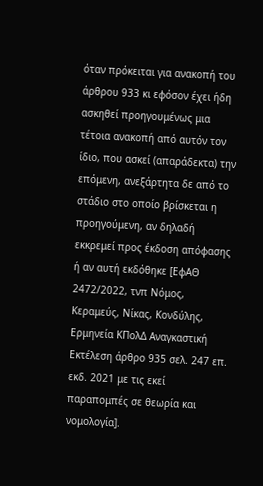όταν πρόκειται για ανακοπή του άρθρου 933 κι εφόσον έχει ήδη ασκηθεί προηγουμένως μια τέτοια ανακοπή από αυτόν τον ίδιο, που ασκεί (απαράδεκτα) την επόμενη, ανεξάρτητα δε από το στάδιο στο οποίο βρίσκεται η προηγούμενη, αν δηλαδή εκκρεμεί προς έκδοση απόφασης ή αν αυτή εκδόθηκε [ΕφΑΘ 2472/2022, τνπ Νόμος, Κεραμεύς, Νίκας, Κονδύλης, Ερμηνεία ΚΠολΔ Αναγκαστική Εκτέλεση άρθρο 935 σελ. 247 επ. εκδ. 2021 με τις εκεί παραπομπές σε θεωρία και νομολογία].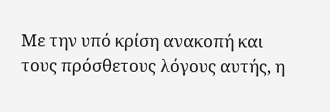Με την υπό κρίση ανακοπή και τους πρόσθετους λόγους αυτής, η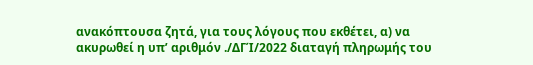ανακόπτουσα ζητά, για τους λόγους που εκθέτει, α) να ακυρωθεί η υπ’ αριθμόν ./ΔΓΊ/2022 διαταγή πληρωμής του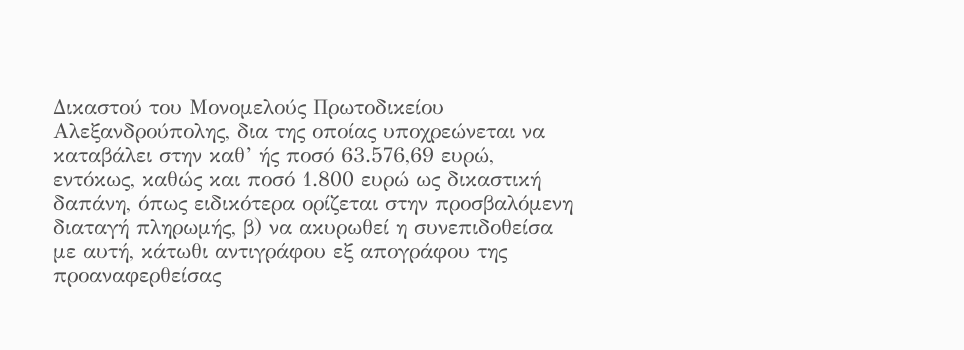Δικαστού του Μονομελούς Πρωτοδικείου Αλεξανδρούπολης, δια της οποίας υποχρεώνεται να καταβάλει στην καθ’ ής ποσό 63.576,69 ευρώ, εντόκως, καθώς και ποσό 1.800 ευρώ ως δικαστική δαπάνη, όπως ειδικότερα ορίζεται στην προσβαλόμενη διαταγή πληρωμής, β) να ακυρωθεί η συνεπιδοθείσα με αυτή, κάτωθι αντιγράφου εξ απογράφου της προαναφερθείσας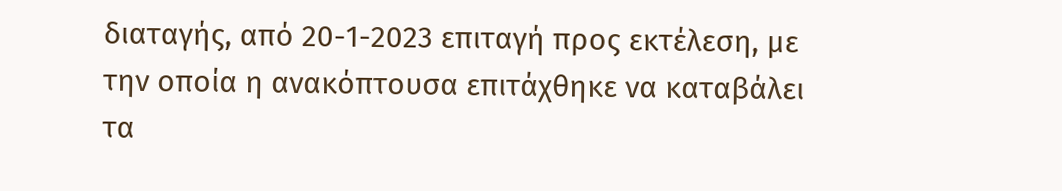διαταγής, από 20-1-2023 επιταγή προς εκτέλεση, με την οποία η ανακόπτουσα επιτάχθηκε να καταβάλει τα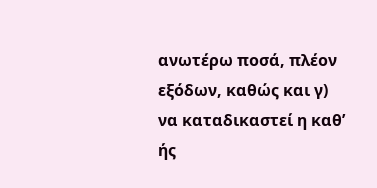ανωτέρω ποσά, πλέον εξόδων, καθώς και γ) να καταδικαστεί η καθ’ ής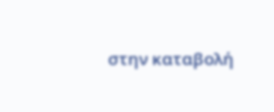στην καταβολή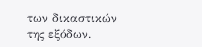των δικαστικών της εξόδων.